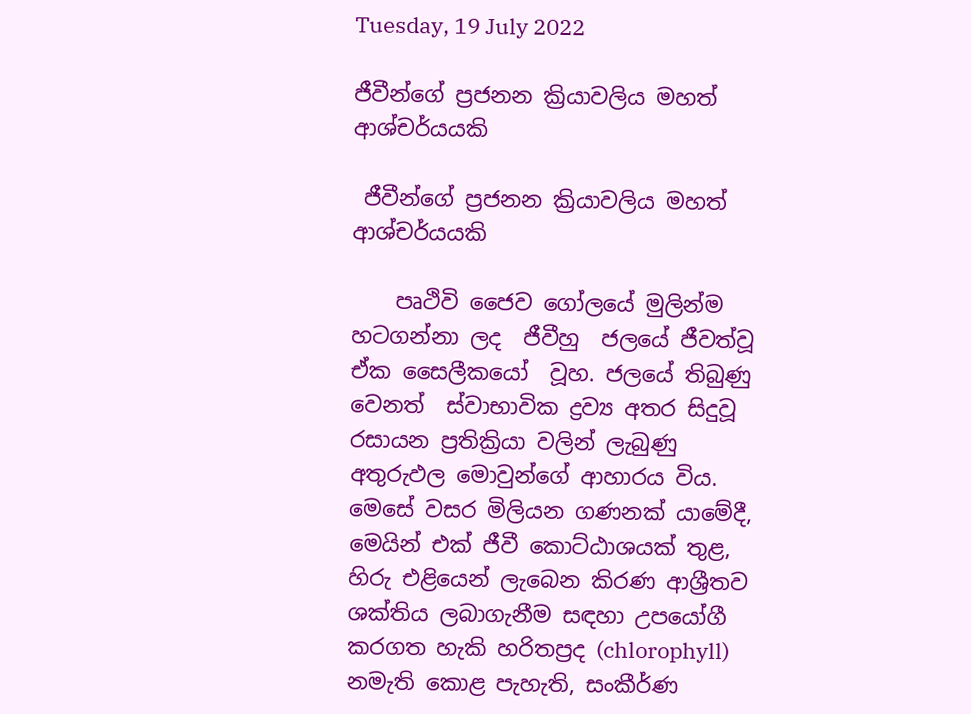Tuesday, 19 July 2022

ජීවීන්ගේ ප්‍රජනන ක්‍රියාවලිය මහත් ආශ්චර්යයකි

 ජීවීන්ගේ ප්‍රජනන ක්‍රියාවලිය මහත් ආශ්චර්යයකි

    පෘථිවි ජෛව ගෝලයේ මුලින්ම හටගන්නා ලද  ජීවීහු  ජලයේ ජීවත්වූ  ඒක සෛලීකයෝ  වූහ. ජලයේ තිබුණු  වෙනත්  ස්වාභාවික ද්‍රව්‍ය අතර සිදුවූ  රසායන ප්‍රතික්‍රියා වලින් ලැබුණු  අතුරුඵල මොවුන්ගේ ආහාරය විය. මෙසේ වසර මිලියන ගණනක් යාමේදී, මෙයින් එක් ජීවී කොට්ඨාශයක් තුළ,  හිරු එළියෙන් ලැබෙන කිරණ ආශ්‍රීතව ශක්තිය ලබාගැනීම සඳහා උපයෝගී කරගත හැකි හරිතප්‍රද (chlorophyll) නමැති කොළ පැහැති, සංකීර්ණ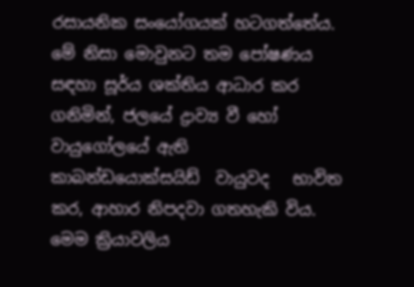රසායනික සංයෝගයක් හටගත්තේය. මේ නිසා මොවුනට තම පෝෂණය සඳහා සූර්ය ශක්තිය ආධාර කර ගනිමින්, ජලයේ ද්‍රාව්‍ය වී හෝ වායුගෝලයේ ඇති කාබන්ඩයොක්සයිඩ්  වායුවද   භාවිත කර, ආහාර නිපදවා ගතහැකි විය. මෙම ක්‍රියාවලිය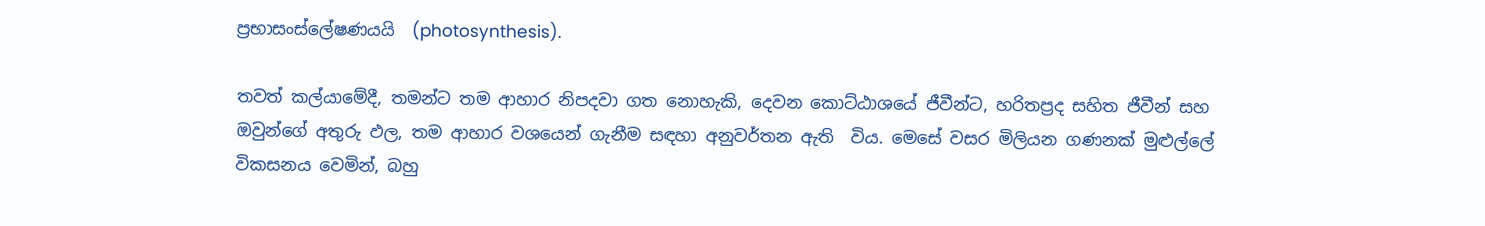ප්‍රභාසංස්ලේෂණයයි  (photosynthesis).

තවත් කල්යාමේදී, තමන්ට තම ආහාර නිපදවා ගත නොහැකි, දෙවන කොට්ඨාශයේ ජීවීන්ට, හරිතප්‍රද සහිත ජීවීන් සහ ඔවුන්ගේ අතුරු ඵල, තම ආහාර වශයෙන් ගැනීම සඳහා අනුවර්තන ඇති  විය. මෙසේ වසර මිලියන ගණනක් මුළුල්ලේ විකසනය වෙමින්, බහු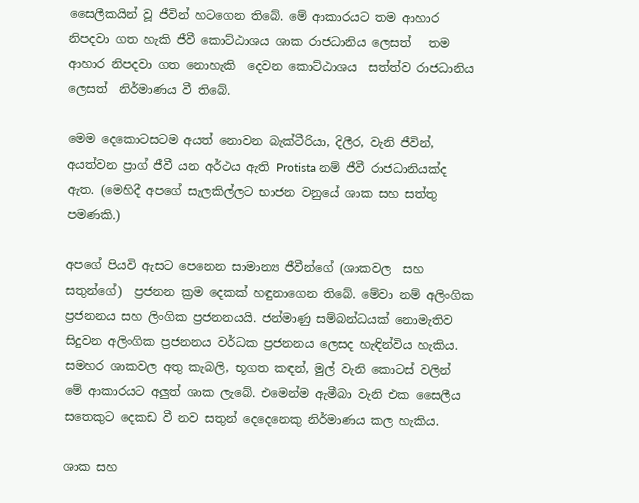සෛලීකයින් වූ ජීවින් හටගෙන තිබේ. මේ ආකාරයට තම ආහාර නිපදවා ගත හැකි ජීවී කොට්ඨාශය ශාක රාජධානිය ලෙසත්   තම ආහාර නිපදවා ගත නොහැකි  දෙවන කොට්ඨාශය  සත්ත්ව රාජධානිය ලෙසත්  නිර්මාණය වී තිබේ.

මෙම දෙකොටසටම අයත් නොවන බැක්ටීරියා, දිලීර, වැනි ජීවින්, අයත්වන ප්‍රාග් ජීවී යන අර්ථය ඇති Protista නම් ජීවී රාජධානියක්ද ඇත. (මෙහිදී අපගේ සැලකිල්ලට භාජන වනුයේ ශාක සහ සත්තු පමණකි.)

අපගේ පියවි ඇසට පෙනෙන සාමාන්‍ය ජීවීන්ගේ (ශාකවල  සහ සතුන්ගේ)  ප්‍රජනන ක්‍රම දෙකක් හඳුනාගෙන තිබේ. මේවා නම් අලිංගික ප්‍රජනනය සහ ලිංගික ප්‍රජනනයයි. ජන්මාණු සම්බන්ධයක් නොමැතිව සිදුවන අලිංගික ප්‍රජනනය වර්ධක ප්‍රජනනය ලෙසද හැඳින්විය හැකිය. සමහර ශාකවල අතු කැබලි, භූගත කඳන්, මුල් වැනි කොටස් වලින්  මේ ආකාරයට අලුත් ශාක ලැබේ. එමෙන්ම ඇමීබා වැනි එක සෛලීය සතෙකුට දෙකඩ වී නව සතුන් දෙදෙනෙකු නිර්මාණය කල හැකිය.

ශාක සහ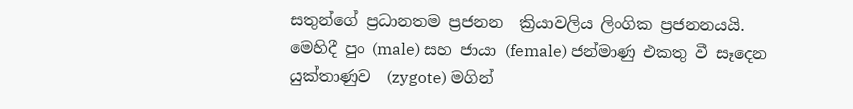සතුන්ගේ ප්‍රධානතම ප්‍රජනන  ක්‍රියාවලිය ලිංගික ප්‍රජනනයයි. මෙහිදී පුං (male) සහ ජායා (female) ජන්මාණු එකතු වී සෑදෙන යුක්තාණුව  (zygote) මගින්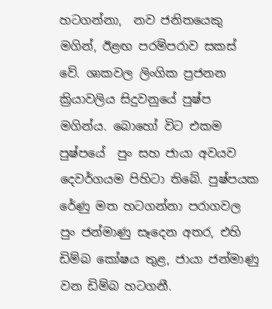හටගන්නා,  නව ජනිතයෙකු  මගින්, ඊළඟ පරම්පරාව සකස් වේ. ශාකවල ලිංගික ප්‍රජනන ක්‍රියාවලිය සිදුවනුයේ පුෂ්ප මගින්ය. බොහෝ විට එකම පුෂ්පයේ  පුං සහ ජායා අවයව දෙවර්ගයම පිහිටා තිබේ. පුෂ්පයක රේණු මත හටගන්නා පරාගවල  පුං ජන්මාණු සෑදෙන අතර, එහි ඩිම්බ කෝෂය තුළ, ජායා ජන්මාණු  වන ඩිම්බ හටගනී.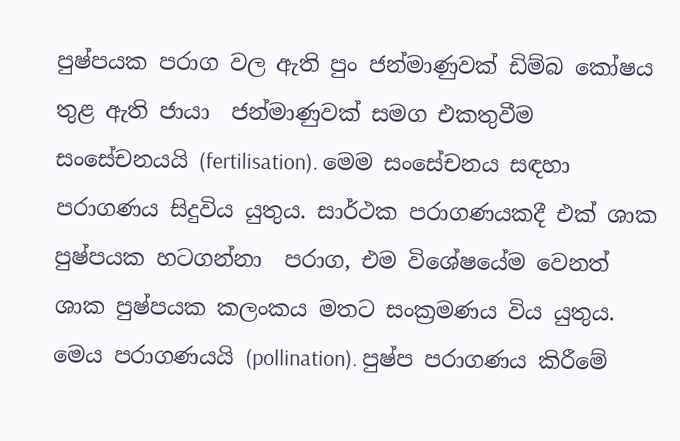පුෂ්පයක පරාග වල ඇති පුං ජන්මාණුවක් ඩිම්බ කෝෂය තුළ ඇති ජායා  ජන්මාණුවක් සමග එකතුවීම සංසේචනයයි (fertilisation). මෙම සංසේචනය සඳහා පරාගණය සිදුවිය යුතුය. සාර්ථක පරාගණයකදී එක් ශාක පුෂ්පයක හටගන්නා  පරාග, එම විශේෂයේම වෙනත් ශාක පුෂ්පයක කලංකය මතට සංක්‍රමණය විය යුතුය. මෙය පරාගණයයි (pollination). පුෂ්ප පරාගණය කිරීමේ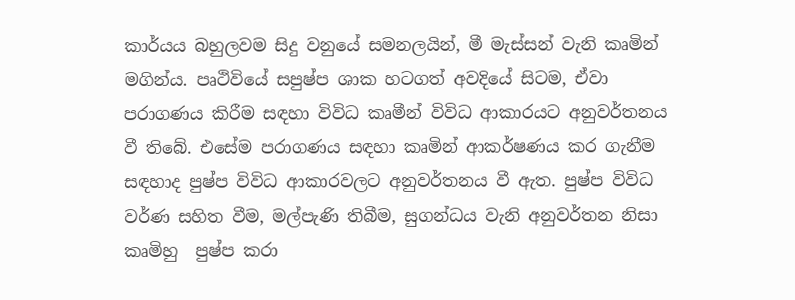කාර්යය බහුලවම සිදු වනුයේ සමනලයින්, මී මැස්සන් වැනි කෘමින් මගින්ය. පෘථිවියේ සපුෂ්ප ශාක හටගත් අවදියේ සිටම, ඒවා පරාගණය කිරීම සඳහා විවිධ කෘමීන් විවිධ ආකාරයට අනුවර්තනය වී තිබේ. එසේම පරාගණය සඳහා කෘමින් ආකර්ෂණය කර ගැනීම සඳහාද පුෂ්ප විවිධ ආකාරවලට අනුවර්තනය වී ඇත. පුෂ්ප විවිධ වර්ණ සහිත වීම, මල්පැණි තිබීම, සුගන්ධය වැනි අනුවර්තන නිසා කෘමිහු  පුෂ්ප කරා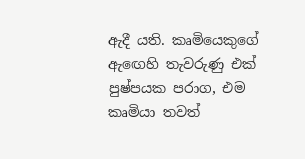ඇදී යති. කෘමියෙකුගේ ඇඟෙහි තැවරුණු එක් පුෂ්පයක පරාග, එම කෘමියා තවත්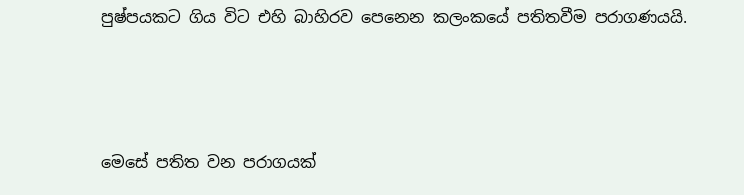පුෂ්පයකට ගිය විට එහි බාහිරව පෙනෙන කලංකයේ පතිතවීම පරාගණයයි.



මෙසේ පතිත වන පරාගයක්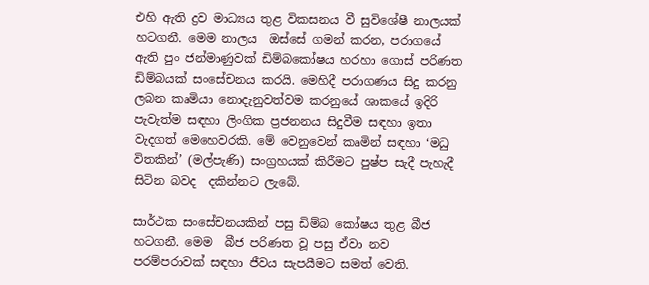එහි ඇති ද්‍රව මාධ්‍යය තුළ විකසනය වී සුවිශේෂී නාලයක් හටගනී. මෙම නාලය  ඔස්සේ ගමන් කරන, පරාගයේ ඇති පුං ජන්මාණුවක් ඩිම්බකෝෂය හරහා ගොස් පරිණත ඩිම්බයක් සංසේචනය කරයි. මෙහිදී පරාගණය සිදු කරනු ලබන කෘමියා නොදැනුවත්වම කරනුයේ ශාකයේ ඉදිරි පැවැත්ම සඳහා ලිංගික ප්‍රජනනය සිදුවීම සඳහා ඉතා වැදගත් මෙහෙවරකි. මේ වෙනුවෙන් කෘමින් සඳහා ‘මධු විතකින්’ (මල්පැණි) සංග්‍රහයක් කිරීමට පුෂ්ප සැදී පැහැදී සිටින බවද  දකින්නට ලැබේ.

සාර්ථක සංසේචනයකින් පසු ඩිම්බ කෝෂය තුළ බීජ හටගනී. මෙම  බීජ පරිණත වූ පසු ඒවා නව පරම්පරාවක් සඳහා ජීවය සැපයීමට සමත් වෙති.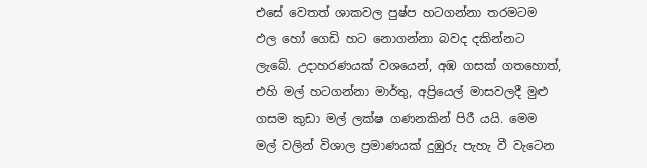එසේ වෙතත් ශාකවල පුෂ්ප හටගන්නා තරමටම ඵල හෝ ගෙඩි හට නොගන්නා බවද දකින්නට ලැබේ. උදාහරණයක් වශයෙන්, අඹ ගසක් ගතහොත්, එහි මල් හටගන්නා මාර්තු, අප්‍රියෙල් මාසවලදී මුළු ගසම කුඩා මල් ලක්ෂ ගණනකින් පිරී යයි. මෙම මල් වලින් විශාල ප්‍රමාණයක් දුඹුරු පැහැ වී වැටෙන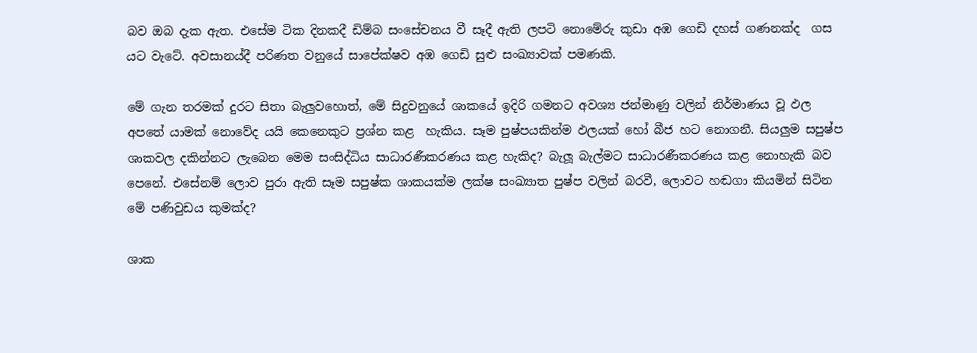බව ඔබ දැක ඇත. එසේම ටික දිනකදී ඩිම්බ සංසේචනය වී සෑදී ඇති ලපටි නොමේරු කුඩා අඹ ගෙඩි දහස් ගණනක්ද  ගස යට වැටේ. අවසානය්දී පරිණත වනුයේ සාපේක්ෂව අඹ ගෙඩි සුළු සංඛ්‍යාවක් පමණකි.

මේ ගැන තරමක් දුරට සිතා බැලුවහොත්, මේ සිදුවනුයේ ශාකයේ ඉදිරි ගමනට අවශ්‍ය ජන්මාණු වලින් නිර්මාණය වූ ඵල අපතේ යාමක් නොවේද යයි කෙනෙකුට ප්‍රශ්න කළ  හැකිය. සෑම පුෂ්පයකින්ම ඵලයක් හෝ බීජ හට නොගනී. සියලුම සපුෂ්ප ශාකවල දකින්නට ලැබෙන මෙම සංසිද්ධිය සාධාරණීකරණය කළ හැකිද? බැලූ බැල්මට සාධාරණීකරණය කළ නොහැකි බව පෙනේ. එසේනම් ලොව පුරා ඇති සෑම සපුෂ්ක ශාකයක්ම ලක්ෂ සංඛ්‍යාත පුෂ්ප වලින් බරවී, ලොවට හඬගා කියමින් සිටින මේ පණිවුඩය කුමක්ද?

ශාක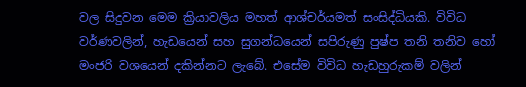වල සිදුවන මෙම ක්‍රියාවලිය මහත් ආශ්චර්යමත් සංසිද්ධියකි. විවිධ වර්ණවලින්, හැඩයෙන් සහ සුගන්ධයෙන් සපිරුණු පුෂ්ප තනි තනිව හෝ මංජරි වශයෙන් දකින්නට ලැබේ. එසේම විවිධ හැඩහුරුකම් වලින්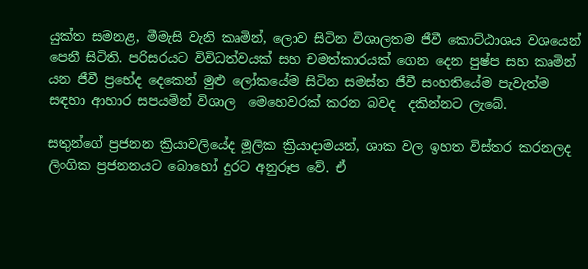යුක්ත සමනළ, මීමැසි වැනි කෘමින්, ලොව සිටින විශාලතම ජීවී කොට්ඨාශය වශයෙන් පෙනී සිටිති. පරිසරයට විවිධත්වයක් සහ චමත්කාරයක් ගෙන දෙන පුෂ්ප සහ කෘමින් යන ජීවී ප්‍රභේද දෙකෙන් මුළු ලෝකයේම සිටින සමස්ත ජීවී සංහතියේම පැවැත්ම සඳහා ආහාර සපයමින් විශාල  මෙහෙවරක් කරන බවද  දකින්නට ලැබේ.

සතුන්ගේ ප්‍රජනන ක්‍රියාවලියේද මූලික ක්‍රියාදාමයන්, ශාක වල ඉහත විස්තර කරනලද ලිංගික ප්‍රජනනයට බොහෝ දුරට අනුරූප වේ. ඒ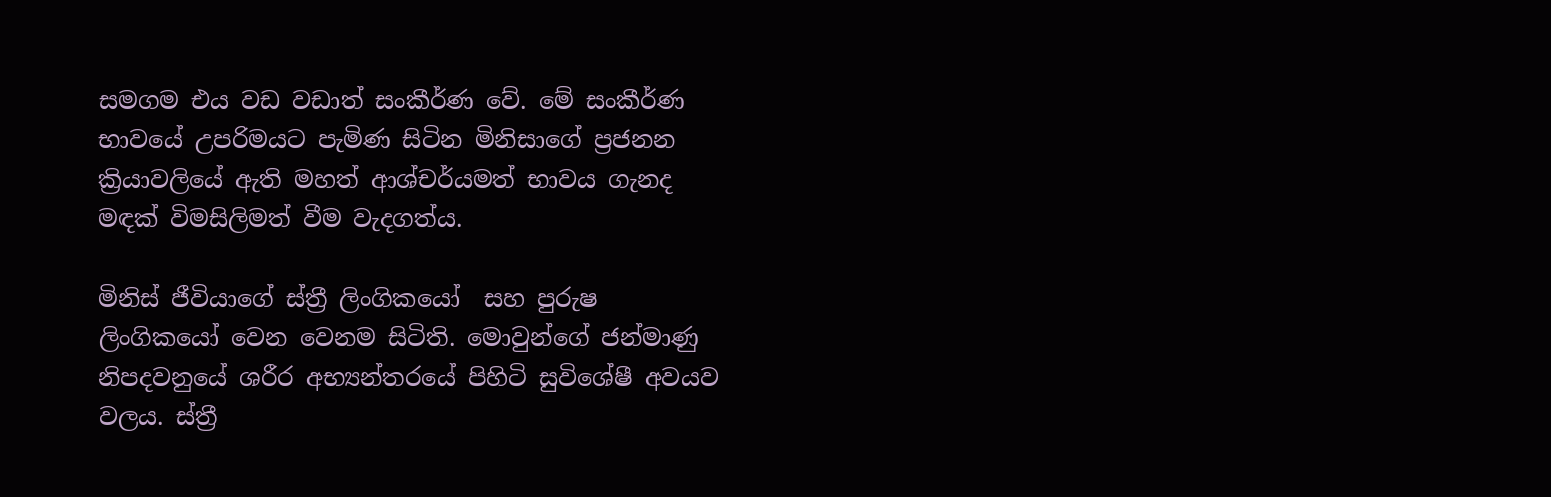සමගම එය වඩ වඩාත් සංකීර්ණ වේ. මේ සංකීර්ණ භාවයේ උපරිමයට පැමිණ සිටින මිනිසාගේ ප්‍රජනන ක්‍රියාවලියේ ඇති මහත් ආශ්චර්යමත් භාවය ගැනද මඳක් විමසිලිමත් වීම වැදගත්ය.

මිනිස් ජීවියාගේ ස්ත්‍රී ලිංගිකයෝ  සහ පුරුෂ ලිංගිකයෝ වෙන වෙනම සිටිති. මොවුන්ගේ ජන්මාණු නිපදවනුයේ ශරීර අභ්‍යන්තරයේ පිහිටි සුවිශේෂී අවයව වලය. ස්ත්‍රී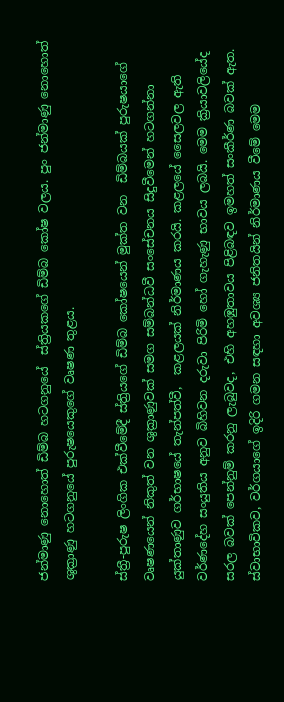ජන්මාණු නොහොත් ඩිම්බ හටගනුයේ  ස්ත්‍රියකගේ ඩිම්බ කෝෂ වලය. පුං ජන්මාණු නොහොත් ශුක්‍රාණු හටගනුයේ පුරුෂයෙකුගේ වෘෂණ තුළය.

ස්ත්‍රී-පුරුෂ ලිංගික එක්වීමේදී ස්ත්‍රියගේ ඩිම්බ කෝෂයෙන් මුක්ත වන  ඩිම්බයක් පුරුෂයාගේ වෘෂණයෙන් නිකුත් වන ශුක්‍රාණුවක් සමග සම්බන්ධවී සංසේචනය සිදුවීමෙන් හටගන්නා යුක්තාණුව ගර්භාෂයේ තැන්පත්වී,  කළලයක් නිර්මාණය කරයි. කළලයේ සෛලවල ඇති වර්ණදේහ සංයුතිය අනුව බිහිවන දරුවා පිරිමි හෝ ගැහැණු භාවය ලබයි. මෙම ක්‍රියාවලියේද සරල බවක් පෙන්නුම් කරනු ලැබුවද, එහි අහඹුතාවය පිළිබඳව ඉමහත් සංකීර්ණ බවක් ඇත. ස්වාභාවිකව, වර්ගයාගේ ඉදිරි ගමන සඳහා අවශ්‍ය ජනිතයින් නිර්මාණය වීමේ මෙම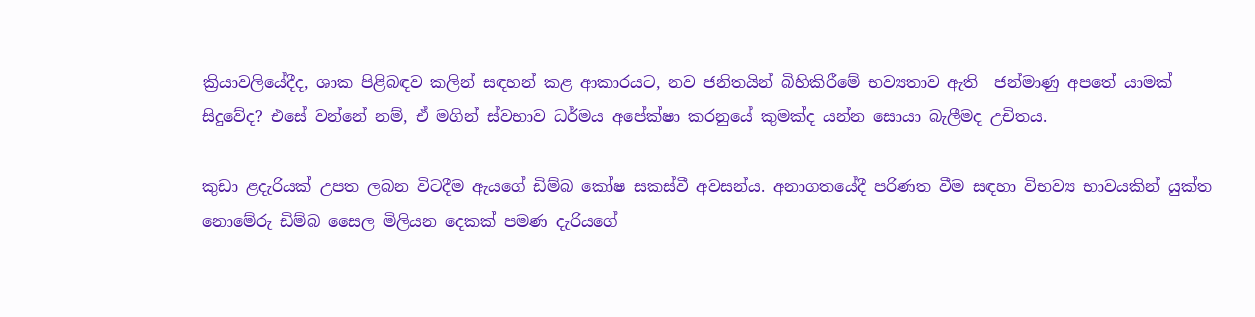ක්‍රියාවලියේදීද, ශාක පිළිබඳව කලින් සඳහන් කළ ආකාරයට, නව ජනිතයින් බිහිකිරීමේ භව්‍යතාව ඇති  ජන්මාණු අපතේ යාමක් සිදුවේද? එසේ වන්නේ නම්, ඒ මගින් ස්වභාව ධර්මය අපේක්ෂා කරනුයේ කුමක්ද යන්න සොයා බැලීමද උචිතය.

කුඩා ළදැරියක් උපත ලබන විටදීම ඇයගේ ඩිම්බ කෝෂ සකස්වී අවසන්ය. අනාගතයේදී පරිණත වීම සඳහා විභව්‍ය භාවයකින් යුක්ත නොමේරු ඩිම්බ සෛල මිලියන දෙකක් පමණ දැරියගේ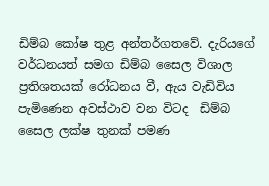ඩිම්බ කෝෂ තුළ අන්තර්ගතවේ. දැරියගේ වර්ධනයත් සමග ඩිම්බ සෛල විශාල ප්‍රතිශතයක් රෝධනය වී, ඇය වැඩිවිය පැමිණෙන අවස්ථාව වන විටද  ඩිම්බ සෛල ලක්ෂ තුනක් පමණ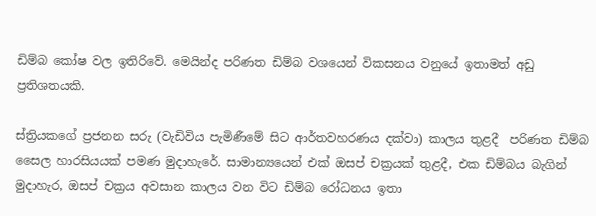ඩිම්බ කෝෂ වල ඉතිරිවේ. මෙයින්ද පරිණත ඩිම්බ වශයෙන් විකසනය වනුයේ ඉතාමත් අඩු ප්‍රතිශතයකි.

ස්ත්‍රියකගේ ප්‍රජනන සරු (වැඩිවිය පැමිණීමේ සිට ආර්තවහරණය දක්වා) කාලය තුළදී  පරිණත ඩිම්බ සෛල හාරසියයක් පමණ මුදාහැරේ. සාමාන්‍යයෙන් එක් ඔසප් චක්‍රයක් තුළදී, එක ඩිම්බය බැගින් මුදාහැර, ඔසප් චක්‍රය අවසාන කාලය වන විට ඩිම්බ රෝධනය ඉතා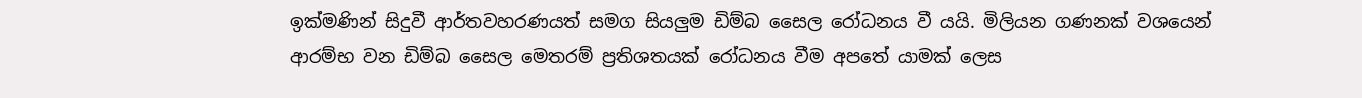ඉක්මණින් සිදුවී ආර්තවහරණයත් සමග සියලුම ඩිම්බ සෛල රෝධනය වී යයි. මිලියන ගණනක් වශයෙන් ආරම්භ වන ඩිම්බ සෛල මෙතරම් ප්‍රතිශතයක් රෝධනය වීම අපතේ යාමක් ලෙස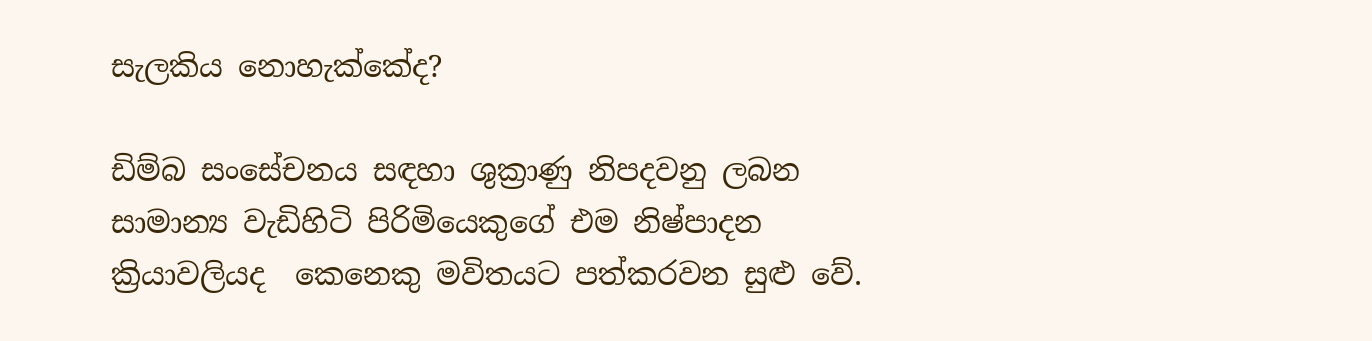සැලකිය නොහැක්කේද?

ඩිම්බ සංසේචනය සඳහා ශුක්‍රාණු නිපදවනු ලබන  සාමාන්‍ය වැඩිහිටි පිරිමියෙකුගේ එම නිෂ්පාදන ක්‍රියාවලියද  කෙනෙකු මවිතයට පත්කරවන සුළු වේ.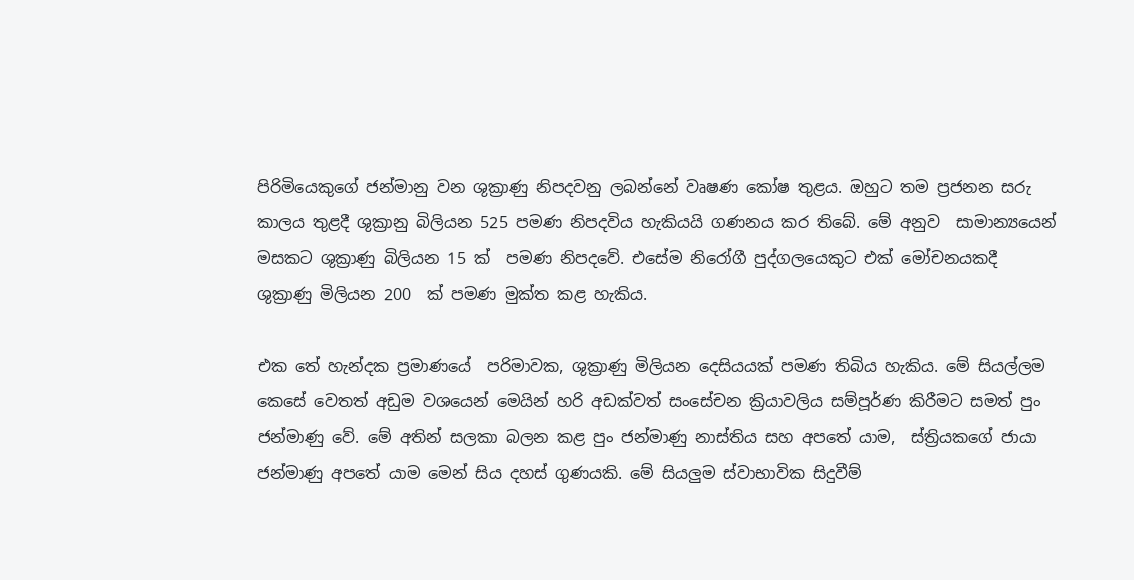පිරිමියෙකුගේ ජන්මානු වන ශුක්‍රාණු නිපදවනු ලබන්නේ වෘෂණ කෝෂ තුළය. ඔහුට තම ප්‍රජනන සරු කාලය තුළදී ශුක්‍රානු බිලියන 525 පමණ නිපදවිය හැකියයි ගණනය කර තිබේ. මේ අනුව  සාමාන්‍යයෙන් මසකට ශුක්‍රාණු බිලියන 15 ක්  පමණ නිපදවේ. එසේම නිරෝගී පුද්ගලයෙකුට එක් මෝචනයකදී ශුක්‍රාණු මිලියන 200  ක් පමණ මුක්ත කළ හැකිය.

එක තේ හැන්දක ප්‍රමාණයේ  පරිමාවක, ශුක්‍රාණු මිලියන දෙසියයක් පමණ තිබිය හැකිය. මේ සියල්ලම කෙසේ වෙතත් අඩුම වශයෙන් මෙයින් හරි අඩක්වත් සංසේචන ක්‍රියාවලිය සම්පූර්ණ කිරීමට සමත් පුං ජන්මාණු වේ. මේ අතින් සලකා බලන කළ පුං ජන්මාණු නාස්තිය සහ අපතේ යාම,  ස්ත්‍රියකගේ ජායා ජන්මාණු අපතේ යාම මෙන් සිය දහස් ගුණයකි. මේ සියලුම ස්වාභාවික සිදුවීම්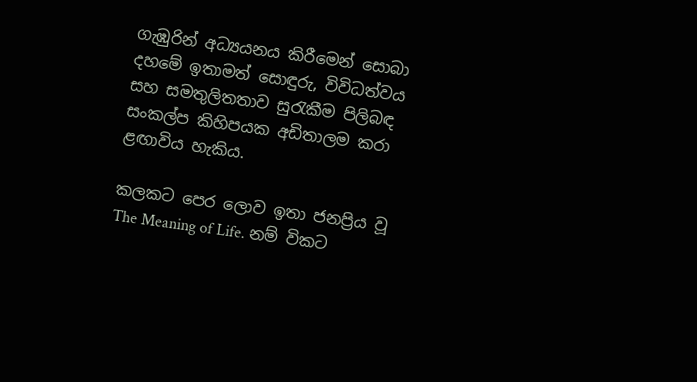ගැඹුරින් අධ්‍යයනය කිරීමෙන් සොබා දහමේ ඉතාමත් සොඳුරු, විවිධත්වය සහ සමතුලිතතාව සුරැකීම පිලිබඳ සංකල්ප කිහිපයක අඩිතාලම කරා ළඟාවිය හැකිය.

කලකට පෙර ලොව ඉතා ජනප්‍රිය වූ  The Meaning of Life. නම් විකට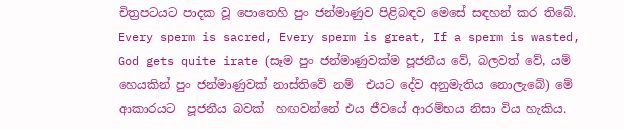චිත්‍රපටයට පාදක වූ පොතෙහි පුං ජන්මාණුව පිළිබඳව මෙසේ සඳහන් කර තිබේ. Every sperm is sacred, Every sperm is great, If a sperm is wasted, God gets quite irate (සෑම පුං ජන්මාණුවක්ම පූජනීය වේ, බලවත් වේ, යම් හෙයකින් පුං ජන්මාණුවක් නාස්තිවේ නම්  එයට දේව අනුමැතිය නොලැබේ) මේ ආකාරයට  පූජනීය බවක්  හඟවන්නේ එය ජීවයේ ආරම්භය නිසා විය හැකිය.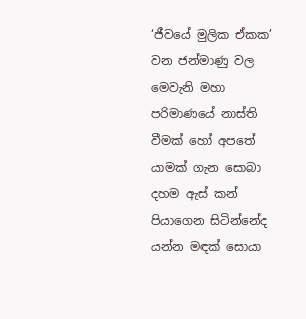‘ජීවයේ මුලික ඒකක’ වන ජන්මාණු වල මෙවැනි මහා පරිමාණයේ නාස්ති වීමක් හෝ අපතේ යාමක් ගැන සොබා දහම ඇස් කන් පියාගෙන සිටින්නේද යන්න මඳක් සොයා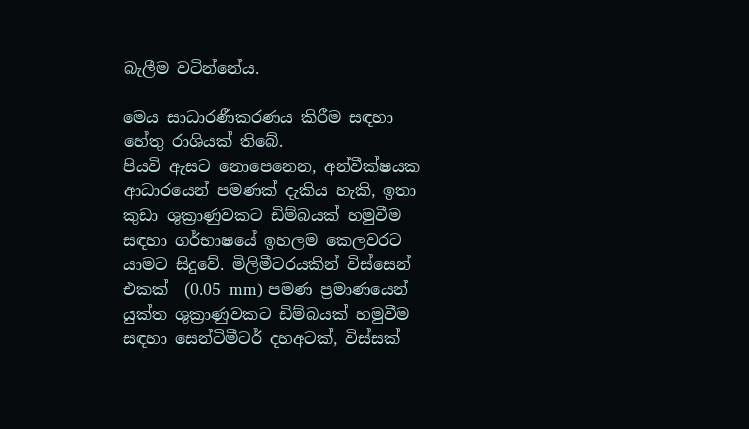බැලීම වටින්නේය.

මෙය සාධාරණීකරණය කිරීම සඳහා හේතු රාශියක් තිබේ.                                                                    පියවි ඇසට නොපෙනෙන, අන්වීක්ෂයක ආධාරයෙන් පමණක් දැකිය හැකි, ඉතා කුඩා ශුක්‍රාණුවකට ඩිම්බයක් හමුවීම සඳහා ගර්භාෂයේ ඉහලම කෙලවරට යාමට සිදුවේ. මිලිමීටරයකින් විස්සෙන් එකක්  (0.05 mm) පමණ ප්‍රමාණයෙන් යුක්ත ශුක්‍රාණුවකට ඩිම්බයක් හමුවීම සඳහා සෙන්ටිමීටර් දහඅටක්, විස්සක්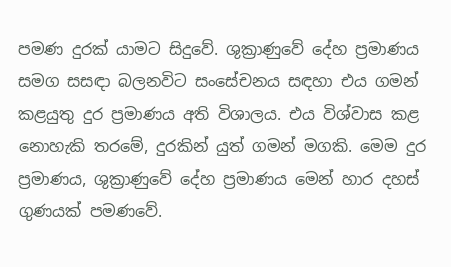පමණ දුරක් යාමට සිදුවේ. ශුක්‍රාණුවේ දේහ ප්‍රමාණය සමග සසඳා බලනවිට සංසේචනය සඳහා එය ගමන් කළයුතු දුර ප්‍රමාණය අති විශාලය. එය විශ්වාස කළ නොහැකි තරමේ, දුරකින් යුත් ගමන් මගකි. මෙම දුර ප්‍රමාණය, ශුක්‍රාණුවේ දේහ ප්‍රමාණය මෙන් හාර දහස් ගුණයක් පමණවේ.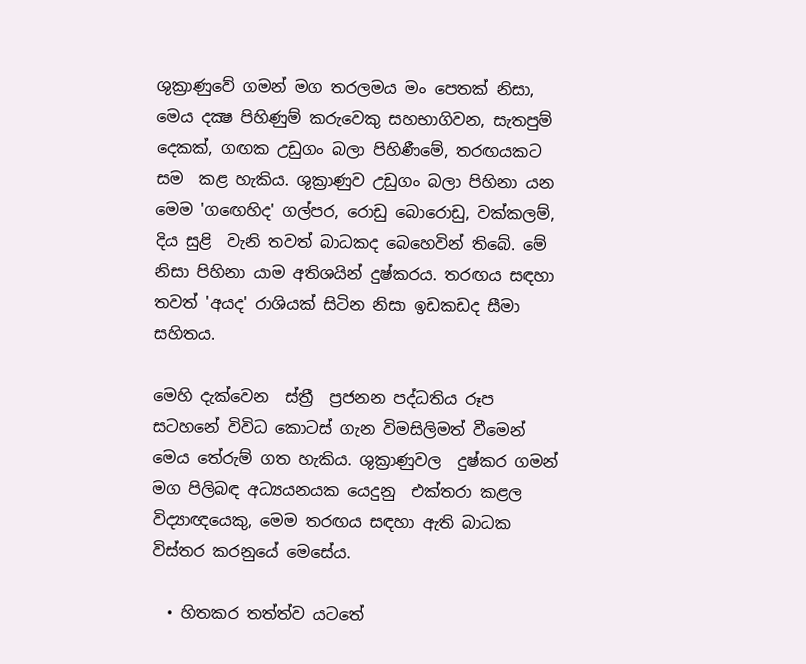ශුක්‍රාණුවේ ගමන් මග තරලමය මං පෙතක් නිසා, මෙය දක්‍ෂ පිහිණුම් කරුවෙකු සහභාගිවන, සැතපුම් දෙකක්, ගඟක උඩුගං බලා පිහිණීමේ, තරඟයකට සම  කළ හැකිය. ශුක්‍රාණුව උඩුගං බලා පිහිනා යන මෙම 'ගඟෙහිද' ගල්පර, රොඩු බොරොඩු, වක්කලම්, දිය සුළි  වැනි තවත් බාධකද බෙහෙවින් තිබේ. මේ නිසා පිහිනා යාම අතිශයින් දුෂ්කරය. තරඟය සඳහා තවත් 'අයද' රාශියක් සිටින නිසා ඉඩකඩද සීමා සහිතය.

මෙහි දැක්වෙන  ස්ත්‍රී  ප්‍රජනන පද්ධතිය රූප සටහනේ විවිධ කොටස් ගැන විමසිලිමත් වීමෙන් මෙය තේරුම් ගත හැකිය. ශුක්‍රාණුවල  දුෂ්කර ගමන් මග පිලිබඳ අධ්‍යයනයක යෙදුනු  එක්තරා කළල විද්‍යාඥයෙකු, මෙම තරඟය සඳහා ඇති බාධක විස්තර කරනුයේ මෙසේය.

  • හිතකර තත්ත්ව යටතේ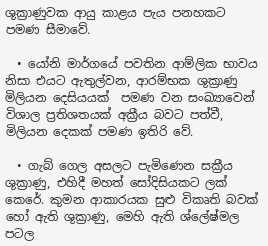ශුක්‍රාණුවක ආයු කාළය පැය පනහකට පමණ සීමාවේ.

  • යෝනි මාර්ගයේ පවතින ආම්ලික භාවය නිසා එයට ඇතුල්වන, ආරම්භක ශුක්‍රාණු  මිලියන දෙසියයක්  පමණ වන සංඛ්‍යාවෙන්  විශාල ප්‍රතිශතයක් අක්‍රීය බවට පත්වී, මිලියන දෙකක් පමණ ඉතිරි වේ.

  • ගැබ් ගෙල අසලට පැමිණෙන සක්‍රීය ශුක්‍රාණු, එහිදී මහත් සෝදිසියකට ලක්  කෙරේ. කුමන ආකාරයක සුළු විකෘති බවක් හෝ ඇති ශුක්‍රාණු, මෙහි ඇති ශ්ලේෂ්මල පටල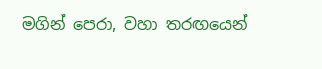මගින් පෙරා, වහා තරඟයෙන්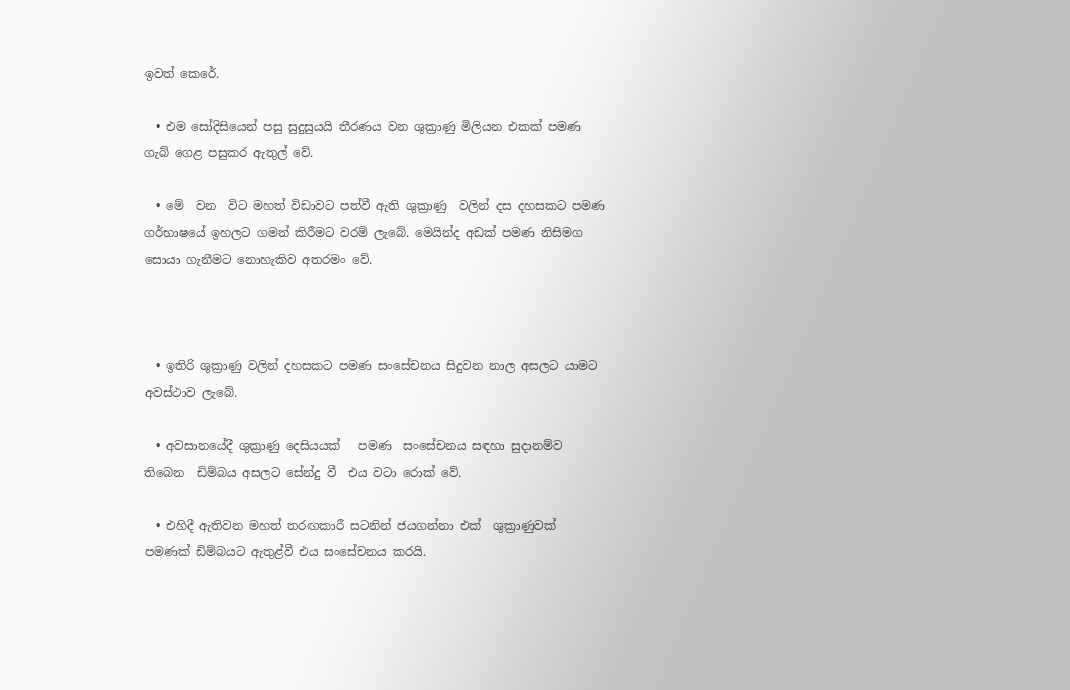ඉවත් කෙරේ.

  • එම සෝදිසියෙන් පසු සුදුසුයයි තීරණය වන ශුක්‍රාණු මිලියන එකක් පමණ ගැබ් ගෙළ පසුකර ඇතුල් වේ.

  • මේ  වන  විට මහත් විඩාවට පත්වී ඇති ශුක්‍රාණු  වලින් දස දහසකට පමණ ගර්භාෂයේ ඉහලට ගමන් කිරීමට වරම් ලැබේ. මෙයින්ද අඩක් පමණ නිසිමග සොයා ගැනීමට නොහැකිව අතරමං වේ.



  • ඉතිරි ශුක්‍රාණු වලින් දහසකට පමණ සංසේචනය සිදුවන නාල අසලට යාමට අවස්ථාව ලැබේ.

  • අවසානයේදී ශුක්‍රාණු දෙසියයක්   පමණ  සංසේචනය සඳහා සුදානම්ව තිබෙන  ඩිම්බය අසලට සේන්දු වී  එය වටා රොක් වේ.

  • එහිදී ඇතිවන මහත් තරඟකාරී සටනින් ජයගන්නා එක්  ශුක්‍රාණුවක් පමණක් ඩිම්බයට ඇතුළ්වී එය සංසේචනය කරයි.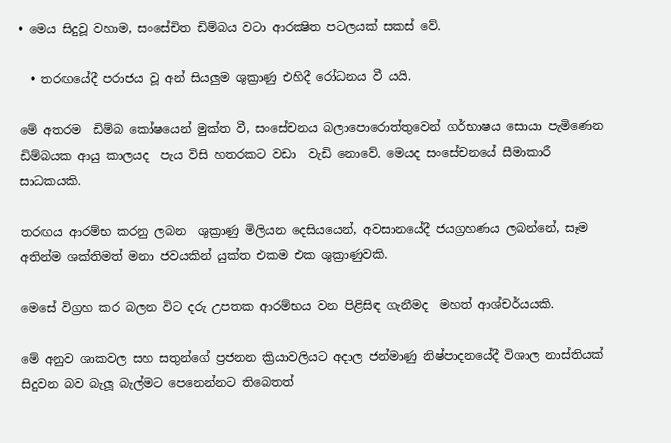• මෙය සිදුවූ වහාම, සංසේචිත ඩිම්බය වටා ආරක්‍ෂිත පටලයක් සකස් වේ.

  • තරඟයේදී පරාජය වූ අන් සියලුම ශුක්‍රාණු එහිදී රෝධනය වී යයි.

මේ අතරම  ඩිම්බ කෝෂයෙන් මුක්ත වී, සංසේචනය බලාපොරොත්තුවෙන් ගර්භාෂය සොයා පැමිණෙන ඩිම්බයක ආයු කාලයද  පැය විසි හතරකට වඩා  වැඩි නොවේ. මෙයද සංසේචනයේ සීමාකාරී සාධකයකි.

තරඟය ආරම්භ කරනු ලබන  ශුක්‍රාණු මිලියන දෙසියයෙන්, අවසානයේදී ජයග්‍රහණය ලබන්නේ, සෑම අතින්ම ශක්තිමත් මනා ජවයකින් යුක්ත එකම එක ශුක්‍රාණුවකි.

මෙසේ විග්‍රහ කර බලන විට දරු උපතක ආරම්භය වන පිළිසිඳ ගැනීමද  මහත් ආශ්චර්යයකි.

මේ අනුව ශාකවල සහ සතුන්ගේ ප්‍රජනන ක්‍රියාවලියට අදාල ජන්මාණු නිෂ්පාදනයේදී විශාල නාස්තියක් සිදුවන බව බැලූ බැල්මට පෙනෙන්නට තිබෙතත්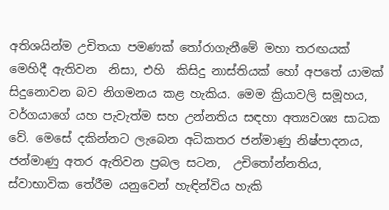අතිශයින්ම උචිතයා පමණක් තෝරාගැනීමේ මහා තරඟයක් මෙහිදී ඇතිවන  නිසා, එහි  කිසිදු නාස්තියක් හෝ අපතේ යාමක් සිදුනොවන බව නිගමනය කළ හැකිය. මෙම ක්‍රියාවලි සමූහය, වර්ගයාගේ යහ පැවැත්ම සහ උන්නතිය සඳහා අත්‍යවශ්‍ය සාධක වේ. මෙසේ දකින්නට ලැබෙන අධිකතර ජන්මාණු නිෂ්පාදනය, ජන්මාණු අතර ඇතිවන ප්‍රබල සටන,  උචිතෝන්නතිය, ස්වාභාවික තේරීම යනුවෙන් හැඳින්විය හැකි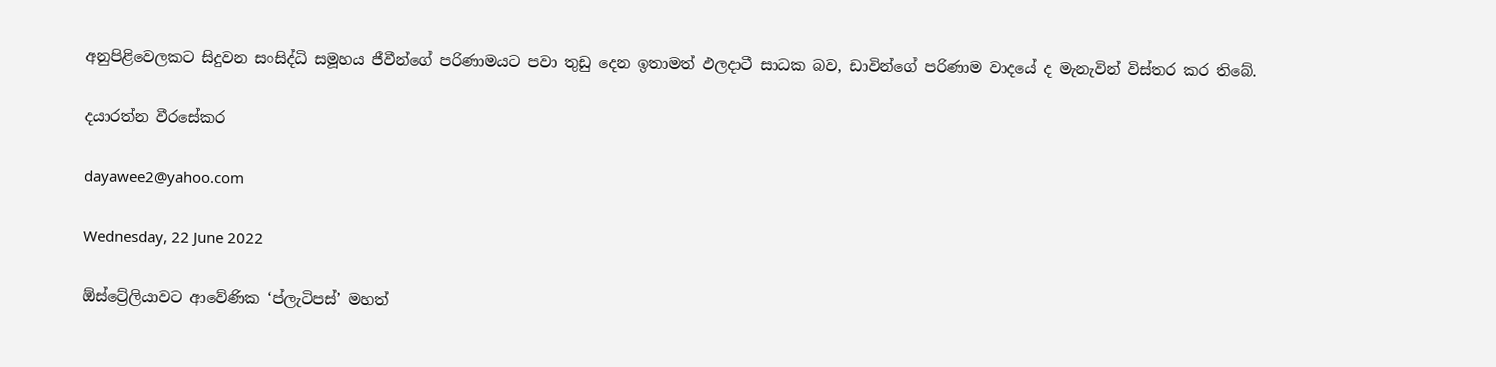අනුපිළිවෙලකට සිදුවන සංසිද්ධි සමූහය ජීවීන්ගේ පරිණාමයට පවා තුඩු දෙන ඉතාමත් ඵලදාටී සාධක බව, ඩාවින්ගේ පරිණාම වාදයේ ද මැනැවින් විස්තර කර තිබේ.

දයාරත්න වීරසේකර

dayawee2@yahoo.com

Wednesday, 22 June 2022

ඕස්ට්‍රේලියාවට ආවේණික ‘ප්ලැටිපස්’ මහත්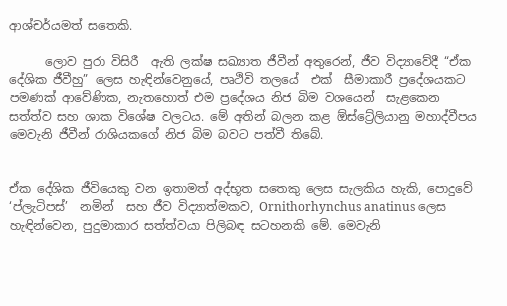ආශ්චර්යමත් සතෙකි.

      ලොව පුරා විසිරී  ඇති ලක්ෂ සඛ්‍යාත ජීවීන් අතුරෙන්, ජීව විද්‍යාවේදී “ඒක දේශික ජීවීහු” ලෙස හැඳින්වෙනුයේ, පෘථිවි තලයේ  එක්  සීමාකාරී ප්‍රදේශයකට පමණක් ආවේණික, නැතහොත් එම ප්‍රදේශය නිජ බිම වශයෙන්  සැළකෙන සත්ත්ව සහ ශාක විශේෂ වලටය. මේ අතින් බලන කළ ඕස්ට්‍රේලියානු මහාද්වීපය මෙවැනි ජීවීන් රාශියකගේ නිජ බිම බවට පත්වී තිබේ.


ඒක දේශික ජීවියෙකු වන ඉතාමත් අද්භූත සතෙකු ලෙස සැලකිය හැකි, පොදුවේ ‘ප්ලැටිපස්’  නමින්  සහ ජීව විද්‍යාත්මකව, Ornithorhynchus anatinus ලෙස     හැඳින්වෙන, පුදුමාකාර සත්ත්වයා පිලිබඳ සටහනකි මේ. මෙවැනි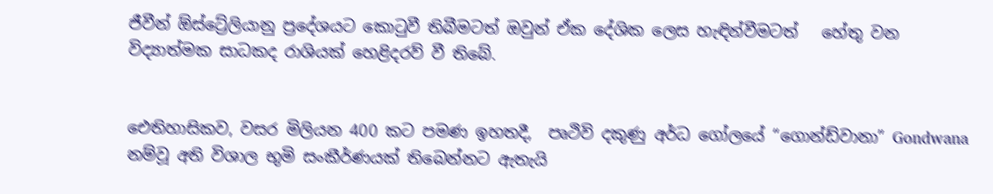ජීවීන් ඕස්ට්‍රේලියානු ප්‍රදේශයට කොටුවී තිබීමටත් ඔවුන් ඒක දේශික ලෙස හැඳින්වීමටත්   හේතු වන විද්‍යාත්මක සාධකද රාශියක් හෙළිදරව් වී තිබේ.


ඓතිහාසිකව, වසර මිලියන 400 කට පමණ ඉහතදී,  පෘථිවි දකුණු අර්ධ ගෝලයේ “ගොන්ඩ්වානා” Gondwana  නම්වූ අති විශාල භුමි සංකීර්ණයක් තිබෙන්නට ඇතැයි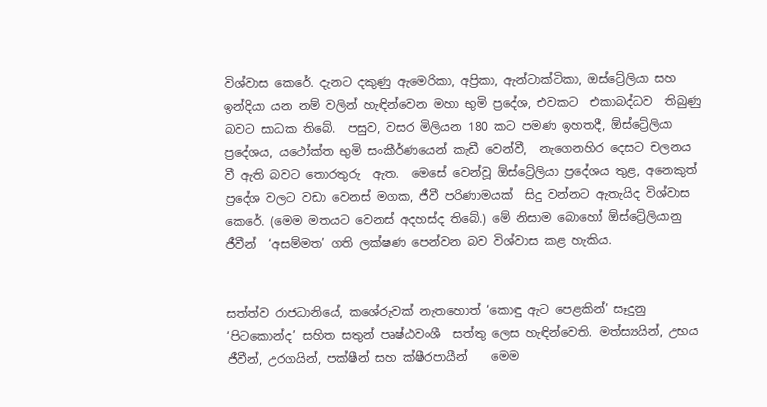විශ්වාස කෙරේ. දැනට දකුණු ඇමෙරිකා, අප්‍රිකා, ඇන්ටාක්ටිකා, ඔස්ට්‍රේලියා සහ ඉන්දියා යන නම් වලින් හැඳින්වෙන මහා භුමි ප්‍රදේශ, එවකට  එකාබද්ධව  තිබුණු බවට සාධක තිබේ.  පසුව, වසර මිලියන 180 කට පමණ ඉහතදී, ඕස්ට්‍රේලියා ප්‍රදේශය, යථෝක්ත භුමි සංකීර්ණයෙන් කැඩී වෙන්වී,  නැගෙනහිර දෙසට චලනය වී ඇති බවට තොරතුරු  ඇත.  මෙසේ වෙන්වූ ඕස්ට්‍රේලියා ප්‍රදේශය තුළ, අනෙකුත් ප්‍රදේශ වලට වඩා වෙනස් මගක, ජීවී පරිණාමයක්  සිදු වන්නට ඇතැයිද විශ්වාස කෙරේ. (මෙම මතයට වෙනස් අදහස්ද තිබේ.) මේ නිසාම බොහෝ ඕස්ට්‍රේලියානු ජීවීන්  ‘අසම්මත’ ගති ලක්ෂණ පෙන්වන බව විශ්වාස කළ හැකිය.


සත්ත්ව රාජධානියේ, කශේරුවක් නැතහොත් ‘කොඳු ඇට පෙළකින්’ සෑදුනු ‘පිටකොන්ද’ සහිත සතුන් පෘෂ්ඨවංශී  සත්තු ලෙස හැඳින්වෙති. මත්ස්‍යයින්, උභය ජීවීන්, උරගයින්, පක්ෂීන් සහ ක්ෂීරපායීන්    මෙම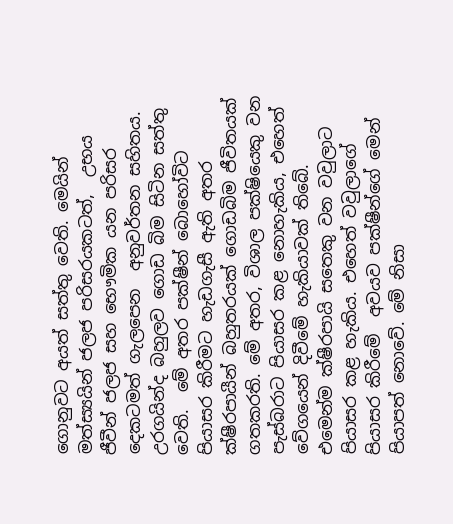ගොනුවට අයත් සත්තු වෙති. මෙයින් මත්ස්‍යයින් ජලජ පරිසරයකටත්,  උභය ජීවීන් ජලජ සහ භෞමික යන පරිසර දෙකටමත් ගැලපෙන  අනුවර්තන සහිතය. උරගයින්ද බහුලව ගොඩ බිම සිටින සත්තු වෙති.  මේ අතර පක්ෂීන් බොහෝවිට පියාසර කිරීමට හැඩගැසී ඇති අතර ක්ෂීරපායීන් බහුතරයක් ගොඩබිම ජීවිතයක් ගතකරති. මේ අතර, විශාල පක්ෂියෙකු වන පැස්බරාට පියාසර කළ නොහැකිය, එහෙත් වේගයෙන් දිවීමේ හැකියාවක් තිබේ. එමෙන්ම ක්ෂීරපායි සතෙකු වන වවුලාට පියාසර කළ හැකිය. එහෙත් වවුලාගේ  පියාසර කිරීමේ  අවයව පක්ෂීන්ගේ මෙන් පියාපත් නොවේ. මේ නිසා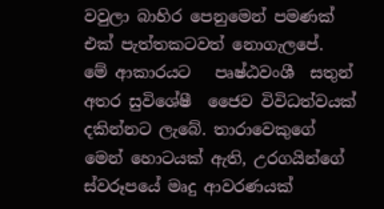වවුලා බාහිර පෙනුමෙන් පමණක් එක් පැත්තකටවත් නොගැලපේ.  මේ ආකාරයට   පෘෂ්ඨවංශී  සතුන් අතර සුවිශේෂී  ජෛව විවිධත්වයක් දකින්නට ලැබේ. තාරාවෙකුගේ මෙන් හොටයක් ඇති, උරගයින්ගේ ස්වරූපයේ මෘදු ආවරණයක්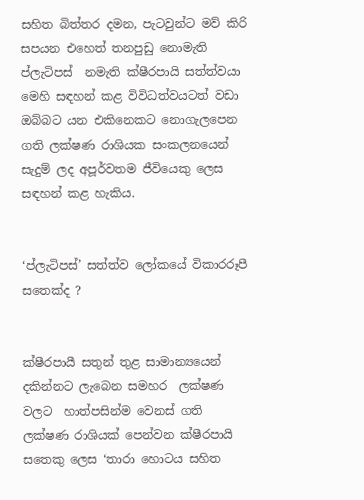සහිත බිත්තර දමන, පැටවුන්ට මව් කිරි සපයන එහෙත් තනපුඩු නොමැති ප්ලැටිපස්  නමැති ක්ෂීරපායි සත්ත්වයා මෙහි සඳහන් කළ විවිධත්වයටත් වඩා ඔබ්බට යන එකිනෙකට නොගැලපෙන ගති ලක්ෂණ රාශියක සංකලනයෙන් සැදුම් ලද අපූර්වතම ජීවියෙකු ලෙස සඳහන් කළ හැකිය.


‘ප්ලැටිපස්’ සත්ත්ව ලෝකයේ විකාරරූපී සතෙක්ද ?


ක්ෂීරපායී සතුන් තුළ සාමාන්‍යයෙන් දකින්නට ලැබෙන සමහර  ලක්ෂණ වලට  හාත්පසින්ම වෙනස් ගති ලක්ෂණ රාශියක් පෙන්වන ක්ෂීරපායි සතෙකු ලෙස ‘තාරා හොටය සහිත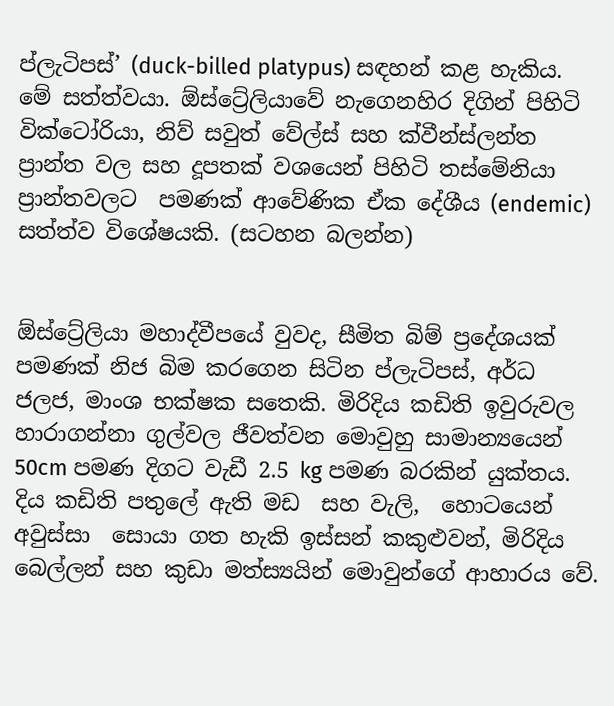ප්ලැටිපස්’ (duck-billed platypus) සඳහන් කළ හැකිය. මේ සත්ත්වයා. ඕස්ට්‍රේලියාවේ නැගෙනහිර දිගින් පිහිටි වික්ටෝරියා, නිව් සවුත් වේල්ස් සහ ක්වීන්ස්ලන්ත ප්‍රාන්ත වල සහ දූපතක් වශයෙන් පිහිටි තස්මේනියා ප්‍රාන්තවලට  පමණක් ආවේණික ඒක දේශීය (endemic) සත්ත්ව විශේෂයකි. (සටහන බලන්න)


ඕස්ට්‍රේලියා මහාද්වීපයේ වුවද, සීමිත බිම් ප්‍රදේශයක් පමණක් නිජ බිම කරගෙන සිටින ප්ලැටිපස්, අර්ධ ජලජ, මාංශ භක්ෂක සතෙකි. මිරිදිය කඩිති ඉවුරුවල හාරාගන්නා ගුල්වල ජීවත්වන මොවුහු සාමාන්‍යයෙන් 50cm පමණ දිගට වැඩී 2.5 kg පමණ බරකින් යුක්තය. දිය කඩිති පතුලේ ඇති මඩ  සහ වැලි,  හොටයෙන්  අවුස්සා  සොයා ගත හැකි ඉස්සන් කකුළුවන්, මිරිදිය බෙල්ලන් සහ කුඩා මත්ස්‍යයින් මොවුන්ගේ ආහාරය වේ.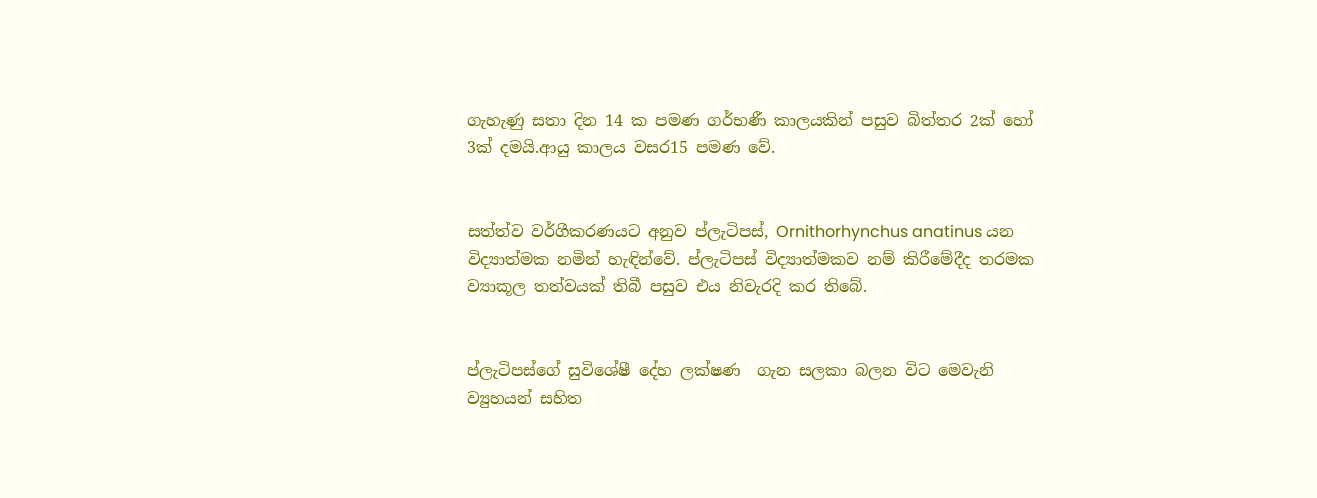ගැහැණු සතා දින 14 ක පමණ ගර්භණී කාලයකින් පසුව බිත්තර 2ක් හෝ 3ක් දමයි.ආයු කාලය වසර15 පමණ වේ.


සත්ත්ව වර්ගීකරණයට අනුව ප්ලැටිපස්, Ornithorhynchus anatinus යන විද්‍යාත්මක නමින් හැඳින්වේ. ප්ලැටිපස් විද්‍යාත්මකව නම් කිරීමේදීද තරමක ව්‍යාකූල තත්වයක් තිබී පසුව එය නිවැරදි කර තිබේ.


ප්ලැටිපස්ගේ සුවිශේෂී දේහ ලක්ෂණ  ගැන සලකා බලන විට මෙවැනි ව්‍යුහයන් සහිත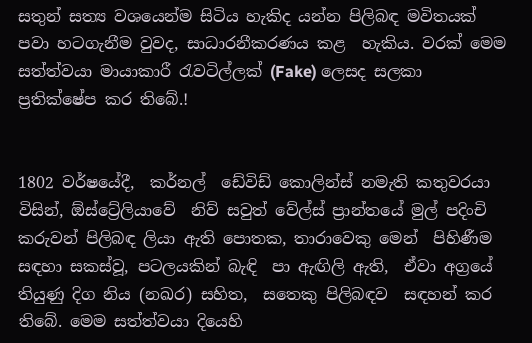සතුන් සත්‍ය වශයෙන්ම සිටිය හැකිද යන්න පිලිබඳ මවිතයක් පවා හටගැනීම වුවද, සාධාරනීකරණය කළ  හැකිය. වරක් මෙම සත්ත්වයා මායාකාරී රැවටිල්ලක් (Fake) ලෙසද සලකා ප්‍රතික්ෂේප කර තිබේ.!


1802 වර්ෂයේදී,  කර්නල්  ඩේවිඩ් කොලින්ස් නමැති කතුවරයා විසින්, ඕස්ට්‍රේලියාවේ  නිව් සවුත් වේල්ස් ප්‍රාන්තයේ මුල් පදිංචි කරුවන් පිලිබඳ ලියා ඇති පොතක, තාරාවෙකු මෙන්  පිහිණීම සඳහා සකස්වූ, පටලයකින් බැඳි  පා ඇඟිලි ඇති,  ඒවා අග්‍රයේ තියුණු දිග නිය (නඛර) සහිත,  සතෙකු පිලිබඳව  සඳහන් කර තිබේ. මෙම සත්ත්වයා දියෙහි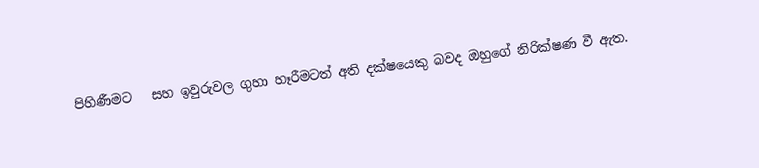පිහිණීමට   සහ ඉවුරුවල ගුහා හෑරීමටත් අති දක්ෂයෙකු බවද ඔහුගේ නිරික්ෂණ වී ඇත.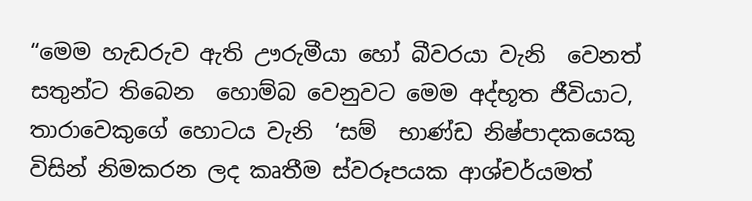“මෙම හැඩරුව ඇති ඌරුමීයා හෝ බීවරයා වැනි  වෙනත් සතුන්ට තිබෙන  හොම්බ වෙනුවට මෙම අද්භූත ජීවියාට, තාරාවෙකුගේ හොටය වැනි  ‘සම්  භාණ්ඩ නිෂ්පාදකයෙකු විසින් නිමකරන ලද කෘතීම ස්වරූපයක ආශ්චර්යමත්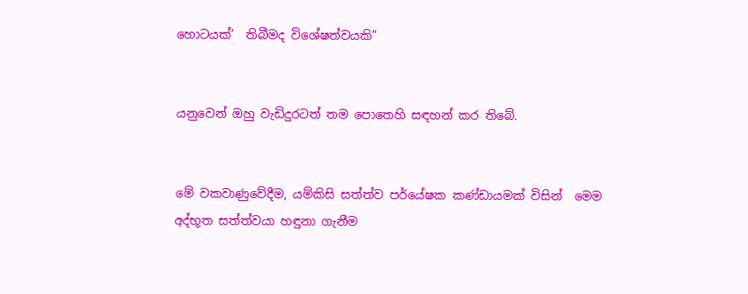හොටයක්’  තිබීමද විශේෂත්වයකි”


යනුවෙන් ඔහු වැඩිදුරටත් තම පොතෙහි සඳහන් කර තිබේ.


මේ වකවාණුවේදීම, යම්කිසි සත්ත්ව පර්යේෂක කණ්ඩායමක් විසින්  මෙම අද්භූත සත්ත්වයා හඳුනා ගැනීම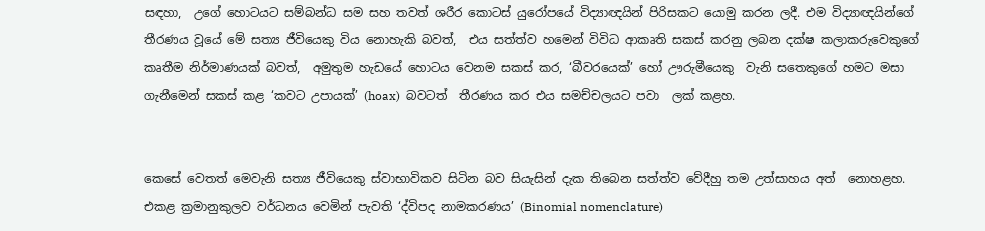සඳහා,  උගේ හොටයට සම්බන්ධ සම සහ තවත් ශරීර කොටස් යුරෝපයේ විද්‍යාඥයින් පිරිසකට යොමු කරන ලදී. එම විද්‍යාඥයින්ගේ තීරණය වූයේ මේ සත්‍ය ජීවියෙකු විය නොහැකි බවත්,  එය සත්ත්ව හමෙන් විවිධ ආකෘති සකස් කරනු ලබන දක්ෂ කලාකරුවෙකුගේ කෘතීම නිර්මාණයක් බවත්,  අමුතුම හැඩයේ හොටය වෙනම සකස් කර, ‘බීවරයෙක්’ හෝ ඌරුමීයෙකු  වැනි සතෙකුගේ හමට මසා ගැනීමෙන් සකස් කළ ‘කවට උපායක්’ (hoax)  බවටත්  තීරණය කර එය සමච්චලයට පවා  ලක් කළහ.


කෙසේ වෙතත් මෙවැනි සත්‍ය ජීවියෙකු ස්වාභාවිකව සිටින බව සියැසින් දැක තිබෙන සත්ත්ව වේදීහු තම උත්සාහය අත්  නොහළහ. එකළ ක්‍රමානුකුලව වර්ධනය වෙමින් පැවති ‘ද්විපද නාමකරණය’ (Binomial nomenclature)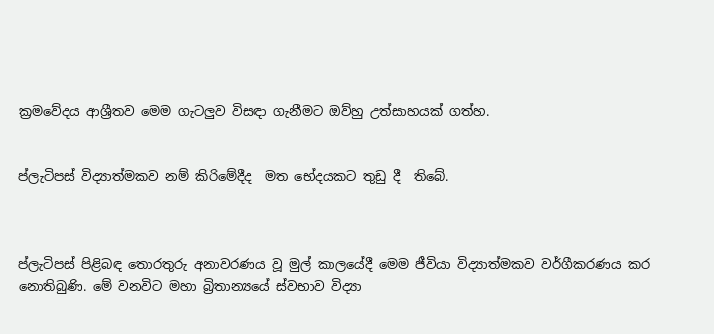ක්‍රමවේදය ආශ්‍රීතව මෙම ගැටලුව විසඳා ගැනීමට ඔව්හු උත්සාහයක් ගත්හ.


ප්ලැටිපස් විද්‍යාත්මකව නම් කිරිමේදීද  මත භේදයකට තුඩු දී  තිබේ.



ප්ලැටිපස් පිළිබඳ තොරතුරු අනාවරණය වූ මුල් කාලයේදී මෙම ජීවියා විද්‍යාත්මකව වර්ගීකරණය කර නොතිබුණි. මේ වනවිට මහා බ්‍රිතාන්‍යයේ ස්වභාව විද්‍යා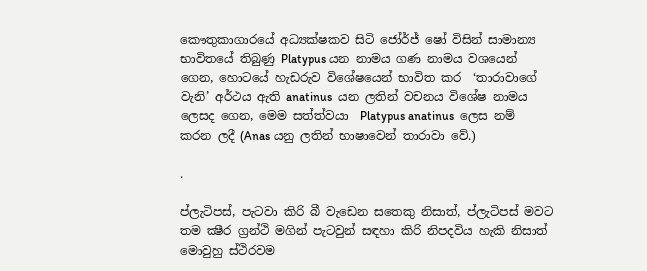කෞතුකාගාරයේ අධ්‍යක්ෂකව සිටි ජෝර්ජ් ෂෝ විසින් සාමාන්‍ය භාවිතයේ තිබුණු Platypus යන නාමය ගණ නාමය වශයෙන් ගෙන, හොටයේ හැඩරුව විශේෂයෙන් භාවිත කර  ‘තාරාවාගේ  වැනි’ අර්ථය ඇති anatinus  යන ලතින් වචනය විශේෂ නාමය ලෙසද ගෙන, මෙම සත්ත්වයා  Platypus anatinus  ලෙස නම් කරන ලදී (Anas යනු ලතින් භාෂාවෙන් තාරාවා වේ.)

.

ප්ලැටිපස්, පැටවා කිරි බී වැඩෙන සතෙකු නිසාත්, ප්ලැටිපස් මවට තම ක්‍ෂීර ග්‍රන්ථි මගින් පැටවුන් සඳහා කිරි නිපදවිය හැකි නිසාත්  මොවුහු ස්ථිරවම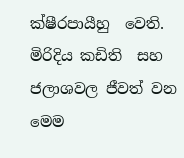ක්ෂීරපායීහු  වෙති. මිරිදිය කඩිති  සහ ජලාශවල ජීවත් වන මෙම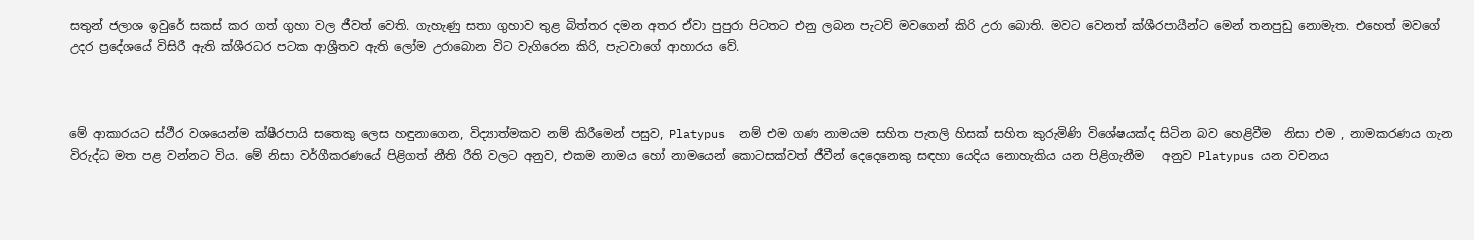සතුන් ජලාශ ඉවුරේ සකස් කර ගත් ගුහා වල ජීවත් වෙති. ගැහැණු සතා ගුහාව තුළ බිත්තර දමන අතර ඒවා පුපුරා පිටතට එනු ලබන පැටව් මවගෙන් කිරි උරා බොති. මවට වෙනත් ක්ශීරපායීන්ට මෙන් තනපුඩු නොමැත. එහෙත් මවගේ උදර ප්‍රදේශයේ විසිරී ඇති ක්ශීරධර පටක ආශ්‍රීතව ඇති ලෝම උරාබොන විට වැගිරෙන කිරි, පැටවාගේ ආහාරය වේ.



මේ ආකාරයට ස්ථීර වශයෙන්ම ක්ෂීරපායි සතෙකු ලෙස හඳුනාගෙන, විද්‍යාත්මකව නම් කිරීමෙන් පසුව, Platypus  නම් එම ගණ නාමයම සහිත පැතලි හිසක් සහිත කුරුමිණි විශේෂයක්ද සිටින බව හෙළිවීම  නිසා එම , නාමකරණය ගැන විරුද්ධ මත පළ වන්නට විය. මේ නිසා වර්ගීකරණයේ පිළිගත් නීති රීති වලට අනුව, එකම නාමය හෝ නාමයෙන් කොටසක්වත් ජීවීන් දෙදෙනෙකු සඳහා යෙදිය නොහැකිය යන පිළිගැනීම   අනුව Platypus යන වචනය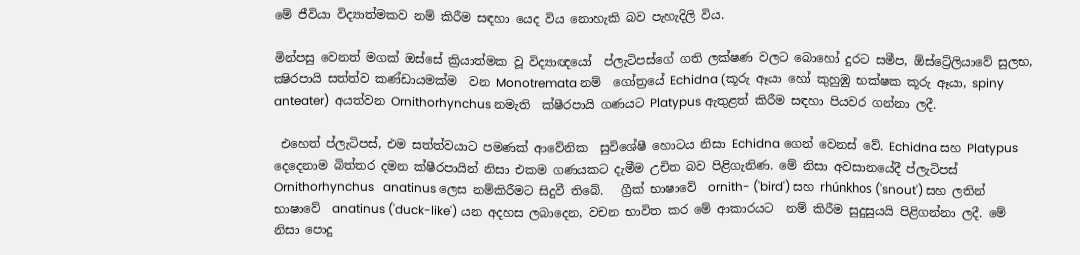මේ ජීවියා විද්‍යාත්මකව නම් කිරීම සඳහා යෙද විය නොහැකි බව පැහැදිලි විය.

මින්පසු වෙනත් මගක් ඔස්සේ ක්‍රියාත්මක වූ විද්‍යාඥයෝ  ප්ලැටිපස්ගේ ගති ලක්ෂණ වලට බොහෝ දුරට සමීප, ඕස්ට්‍රේලියාවේ සුලභ, ක්‍ෂිරපායි සත්ත්ව කණ්ඩායමක්ම  වන Monotremata නම්  ගෝත්‍රයේ Echidna (කූරු ඈයා හෝ කුහුඹු භක්ෂක කූරු ඈයා, spiny anteater)  අයත්වන Ornithorhynchus නමැති  ක්ෂීරපායි ගණයට Platypus ඇතුළත් කිරීම සඳහා පියවර ගන්නා ලදී.

 එහෙත් ප්ලැටිපස්, එම සත්ත්වයාට පමණක් ආවේනික  සුවිශේෂී හොටය නිසා Echidna ගෙන් වෙනස් වේ. Echidna සහ Platypus  දෙදෙනාම බිත්තර දමන ක්ෂීරපායින් නිසා එකම ගණයකට දැමීම උචිත බව පිළිගැනිණ. මේ නිසා අවසානයේදී ප්ලැටිපස්  Ornithorhynchus   anatinus ලෙස නම්කිරීමට සිදුවී තිබේ.   ග්‍රීක් භාෂාවේ  ornith- ('bird') සහ rhúnkhos ('snout') සහ ලතින් භාෂාවේ  anatinus ('duck-like') යන අදහස ලබාදෙන, වචන භාවිත කර මේ ආකාරයට  නම් කිරීම සුදුසුයයි පිළිගන්නා ලදී. මේ නිසා පොදු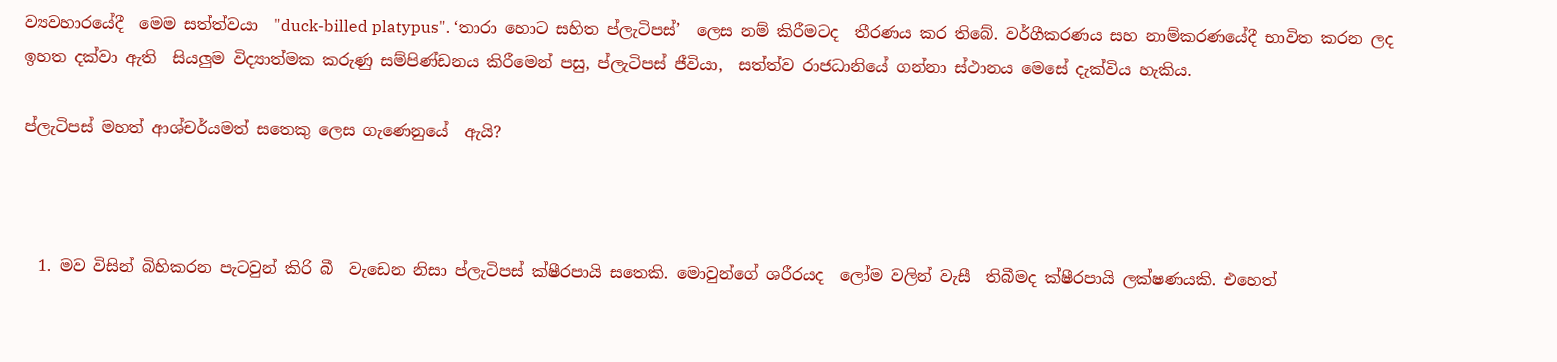ව්‍යවහාරයේදී  මෙම සත්ත්වයා  "duck-billed platypus". ‘තාරා හොට සහිත ප්ලැටිපස්’  ලෙස නම් කිරීමටද  තීරණය කර තිබේ. වර්ගීකරණය සහ නාම්කරණයේදී භාවිත කරන ලද  ඉහත දක්වා ඇති  සියලුම විද්‍යාත්මක කරුණු සම්පිණ්ඩනය කිරීමෙන් පසු, ප්ලැටිපස් ජීවියා,  සත්ත්ව රාජධානියේ ගන්නා ස්ථානය මෙසේ දැක්විය හැකිය.

ප්ලැටිපස් මහත් ආශ්චර්යමත් සතෙකු ලෙස ගැණෙනුයේ  ඇයි?



  1. මව විසින් බිහිකරන පැටවුන් කිරි බී  වැඩෙන නිසා ප්ලැටිපස් ක්ෂීරපායි සතෙකි. මොවුන්ගේ ශරීරයද  ලෝම වලින් වැසී  තිබීමද ක්ෂීරපායි ලක්ෂණයකි. එහෙත්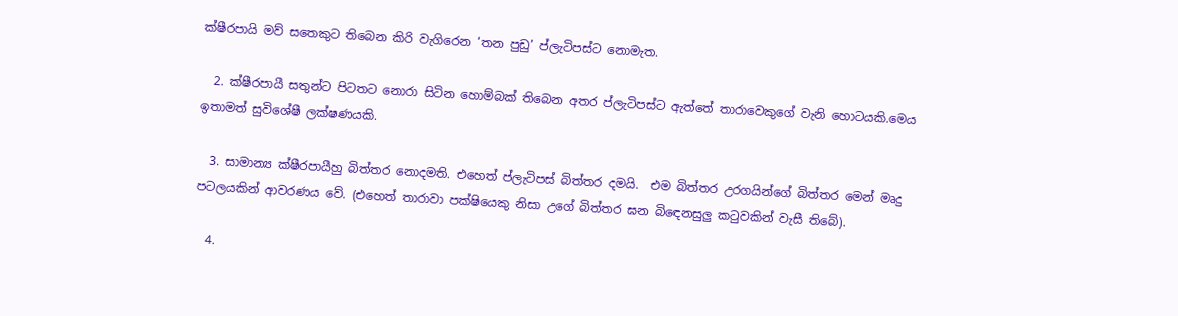ක්ෂීරපායි මව් සතෙකුට තිබෙන කිරි වැගිරෙන ‘තන පුඩු’ ප්ලැටිපස්ට නොමැත.

  2. ක්ෂීරපායී සතුන්ට පිටතට නොරා සිටින හොම්බක් තිබෙන අතර ප්ලැටිපස්ට ඇත්තේ තාරාවෙකුගේ වැනි හොටයකි.මෙය ඉතාමත් සුවිශේෂී ලක්ෂණයකි.

  3. සාමාන්‍ය ක්ෂීරපායීහු බිත්තර නොදමති. එහෙත් ප්ලැටිපස් බිත්තර දමයි.  එම බිත්තර උරගයින්ගේ බිත්තර මෙන් මෘදු පටලයකින් ආවරණය වේ. (එහෙත් තාරාවා පක්ෂියෙකු නිසා උගේ බිත්තර ඝන බිඳෙනසුලු කටුවකින් වැසී තිබේ).

  4.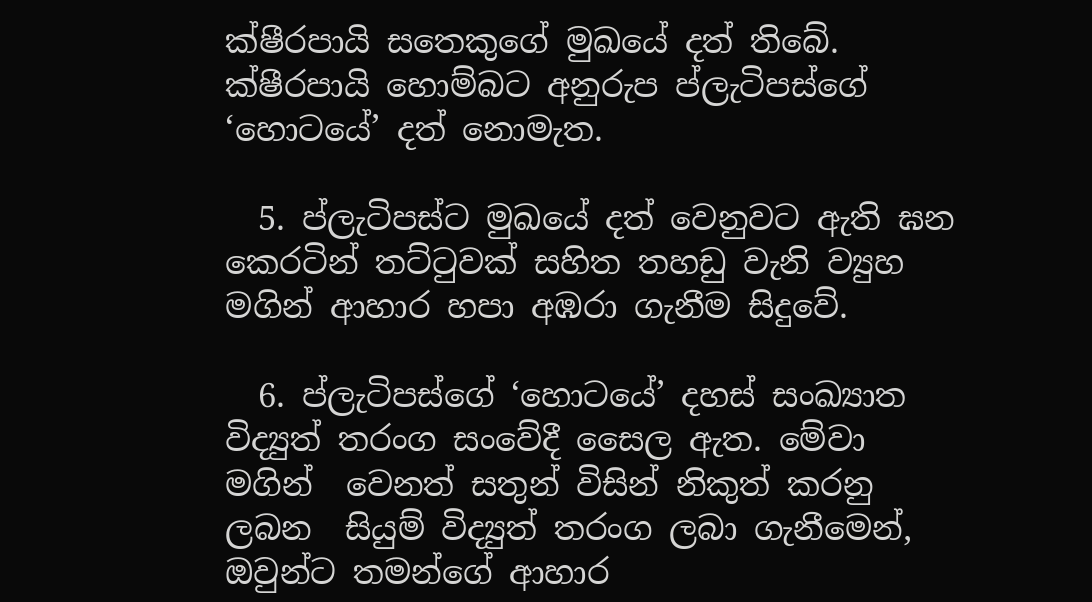ක්ෂීරපායි සතෙකුගේ මුඛයේ දත් තිබේ. ක්ෂීරපායි හොම්බට අනුරුප ප්ලැටිපස්ගේ ‘හොටයේ’ දත් නොමැත.

  5. ප්ලැටිපස්ට මුඛයේ දත් වෙනුවට ඇති ඝන කෙරටින් තට්ටුවක් සහිත තහඩු වැනි ව්‍යුහ මගින් ආහාර හපා අඹරා ගැනීම සිදුවේ.

  6. ප්ලැටිපස්ගේ ‘හොටයේ’ දහස් සංඛ්‍යාත විද්‍යුත් තරංග සංවේදී සෛල ඇත. මේවා මගින්  වෙනත් සතුන් විසින් නිකුත් කරනු ලබන  සියුම් විද්‍යුත් තරංග ලබා ගැනීමෙන්, ඔවුන්ට තමන්ගේ ආහාර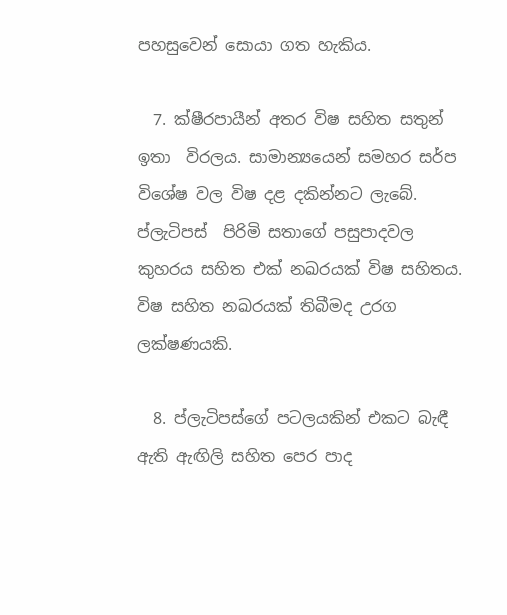පහසුවෙන් සොයා ගත හැකිය.

  7. ක්ෂීරපායීන් අතර විෂ සහිත සතුන් ඉතා  විරලය. සාමාන්‍යයෙන් සමහර සර්ප විශේෂ වල විෂ දළ දකින්නට ලැබේ. ප්ලැටිපස්  පිරිමි සතාගේ පසුපාදවල  කුහරය සහිත එක් නඛරයක් විෂ සහිතය. විෂ සහිත නඛරයක් තිබීමද උරග ලක්ෂණයකි.

  8. ප්ලැටිපස්ගේ පටලයකින් එකට බැඳී  ඇති ඇඟිලි සහිත පෙර පාද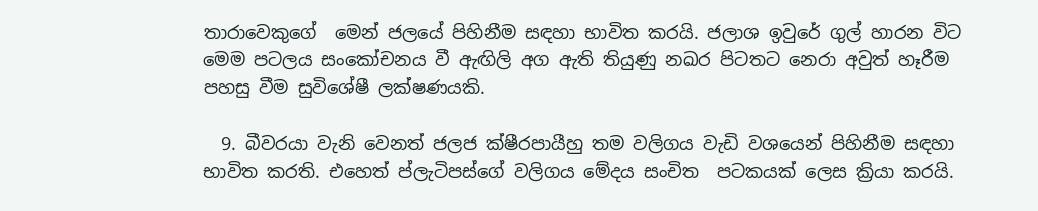තාරාවෙකුගේ  මෙන් ජලයේ පිහිනීම සඳහා භාවිත කරයි. ජලාශ ඉවුරේ ගුල් හාරන විට මෙම පටලය සංකෝචනය වී ඇඟිලි අග ඇති තියුණු නඛර පිටතට නෙරා අවුත් හෑරීම පහසු වීම සුවිශේෂී ලක්ෂණයකි.

  9. බීවරයා වැනි වෙනත් ජලජ ක්ෂීරපායීහු තම වලිගය වැඩි වශයෙන් පිහිනීම සඳහා භාවිත කරති. එහෙත් ප්ලැටිපස්ගේ වලිගය මේදය සංචිත  පටකයක් ලෙස ක්‍රියා කරයි.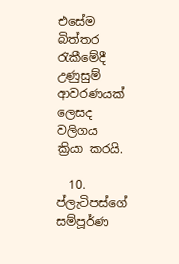එසේම බිත්තර රැකීමේදී උණුසුම් ආවරණයක් ලෙසද වලිගය ක්‍රියා කරයි.

  10. ප්ලැටිපස්ගේ සම්පූර්ණ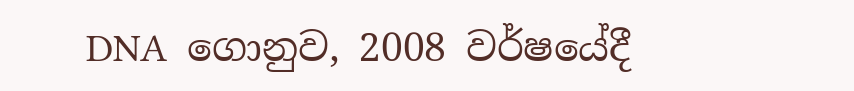DNA  ගොනුව, 2008 වර්ෂයේදී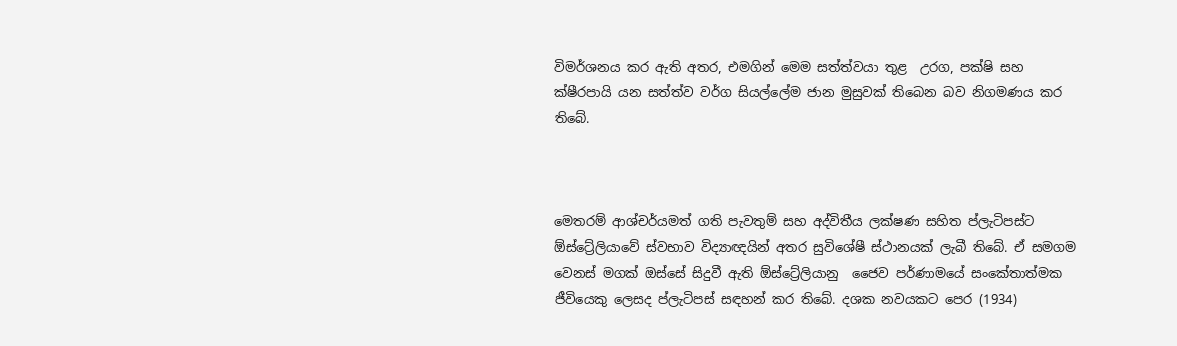විමර්ශනය කර ඇති අතර, එමගින් මෙම සත්ත්වයා තුළ  උරග, පක්ෂි සහ ක්ෂීරපායි යන සත්ත්ව වර්ග සියල්ලේම ජාන මුසුවක් තිබෙන බව නිගමණය කර තිබේ.



මෙතරම් ආශ්චර්යමත් ගති පැවතුම් සහ අද්විතීය ලක්ෂණ සහිත ප්ලැටිපස්ට ඕස්ට්‍රේලියාවේ ස්වභාව විද්‍යාඥයින් අතර සුවිශේෂී ස්ථානයක් ලැබී තිබේ. ඒ සමගම වෙනස් මගක් ඔස්සේ සිදුවී ඇති ඕස්ට්‍රේලියානු  ජෛව පර්ණාමයේ සංකේතාත්මක ජීවියෙකු ලෙසද ප්ලැටිපස් සඳහන් කර තිබේ. දශක නවයකට පෙර (1934)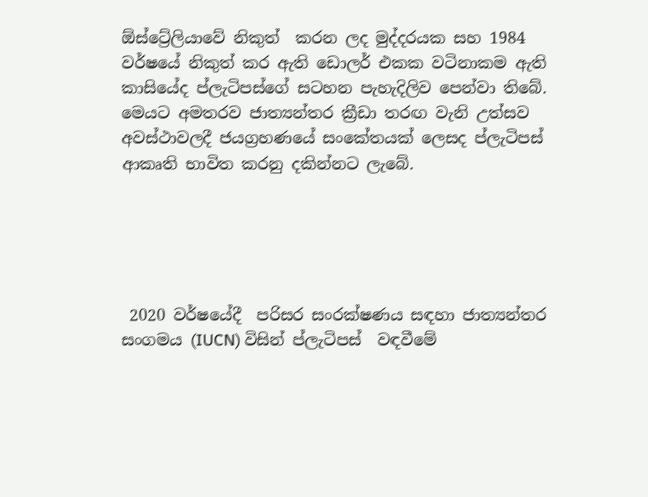ඕස්ට්‍රේලියාවේ නිකුත්  කරන ලද මුද්දරයක සහ 1984 වර්ෂයේ නිකුත් කර ඇති ඩොලර් එකක වටිනාකම ඇති කාසියේද ප්ලැටිපස්ගේ සටහන පැහැදිලිව පෙන්වා තිබේ. මෙයට අමතරව ජාත්‍යන්තර ක්‍රීඩා තරඟ වැනි උත්සව අවස්ථාවලදී ජයග්‍රහණයේ සංකේතයක් ලෙසද ප්ලැටිපස් ආකෘති භාවිත කරනු දකින්නට ලැබේ.





 2020 වර්ෂයේදී  පරිසර සංරක්ෂණය සඳහා ජාත්‍යන්තර සංගමය (IUCN) විසින් ප්ලැටිපස්  වඳවීමේ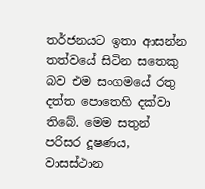තර්ජනයට ඉතා ආසන්න තත්වයේ සිටින සතෙකු බව එම සංගමයේ රතු දත්ත පොතෙහි දක්වා තිබේ. මෙම සතුන් පරිසර දූෂණය, වාසස්ථාන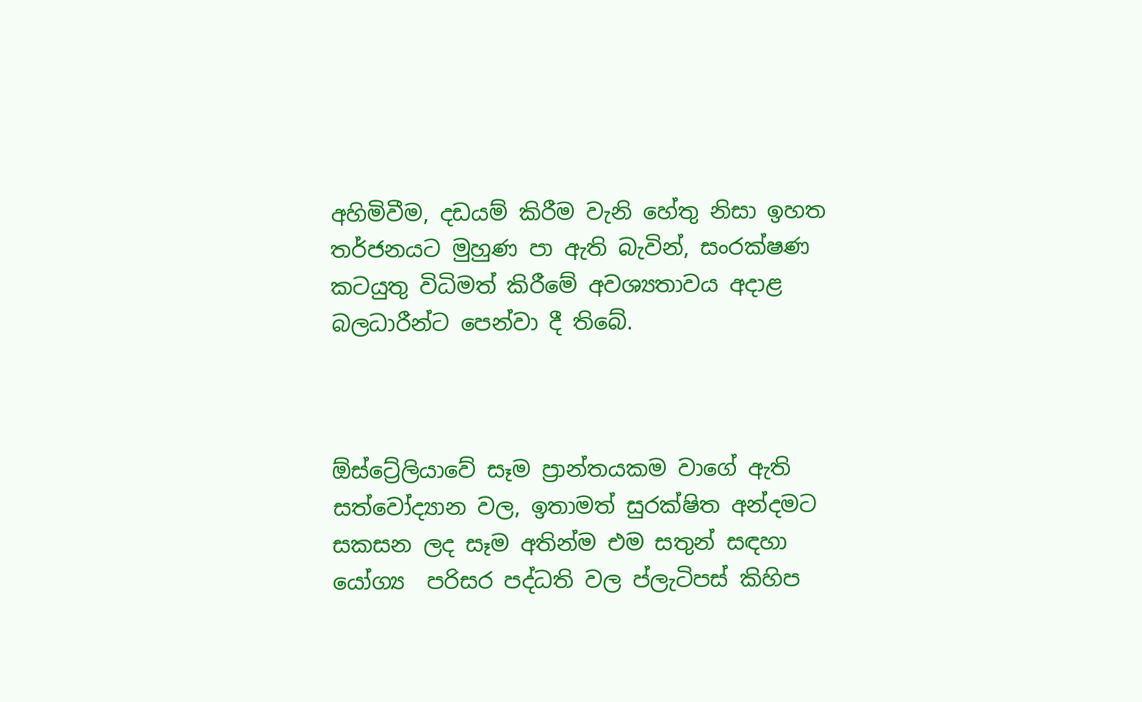අහිමිවීම, දඩයම් කිරීම වැනි හේතු නිසා ඉහත තර්ජනයට මුහුණ පා ඇති බැවින්, සංරක්ෂණ කටයුතු විධිමත් කිරීමේ අවශ්‍යතාවය අදාළ බලධාරීන්ට පෙන්වා දී තිබේ.



ඕස්ට්‍රේලියාවේ සෑම ප්‍රාන්තයකම වාගේ ඇති සත්වෝද්‍යාන වල, ඉතාමත් සුරක්ෂිත අන්දමට සකසන ලද සෑම අතින්ම එම සතුන් සඳහා යෝග්‍ය  පරිසර පද්ධති වල ප්ලැටිපස් කිහිප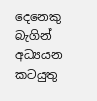දෙනෙකු බැගින් අධ්‍යයන කටයුතු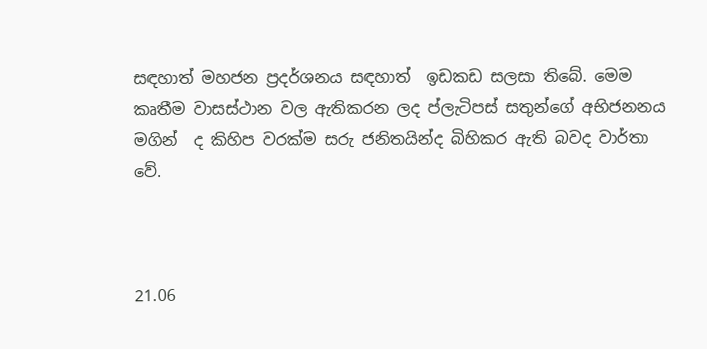සඳහාත් මහජන ප්‍රදර්ශනය සඳහාත්  ඉඩකඩ සලසා තිබේ. මෙම කෘතීම වාසස්ථාන වල ඇතිකරන ලද ප්ලැටිපස් සතුන්ගේ අභිජනනය  මගින්  ද කිහිප වරක්ම සරු ජනිතයින්ද බිහිකර ඇති බවද වාර්තා වේ.



21.06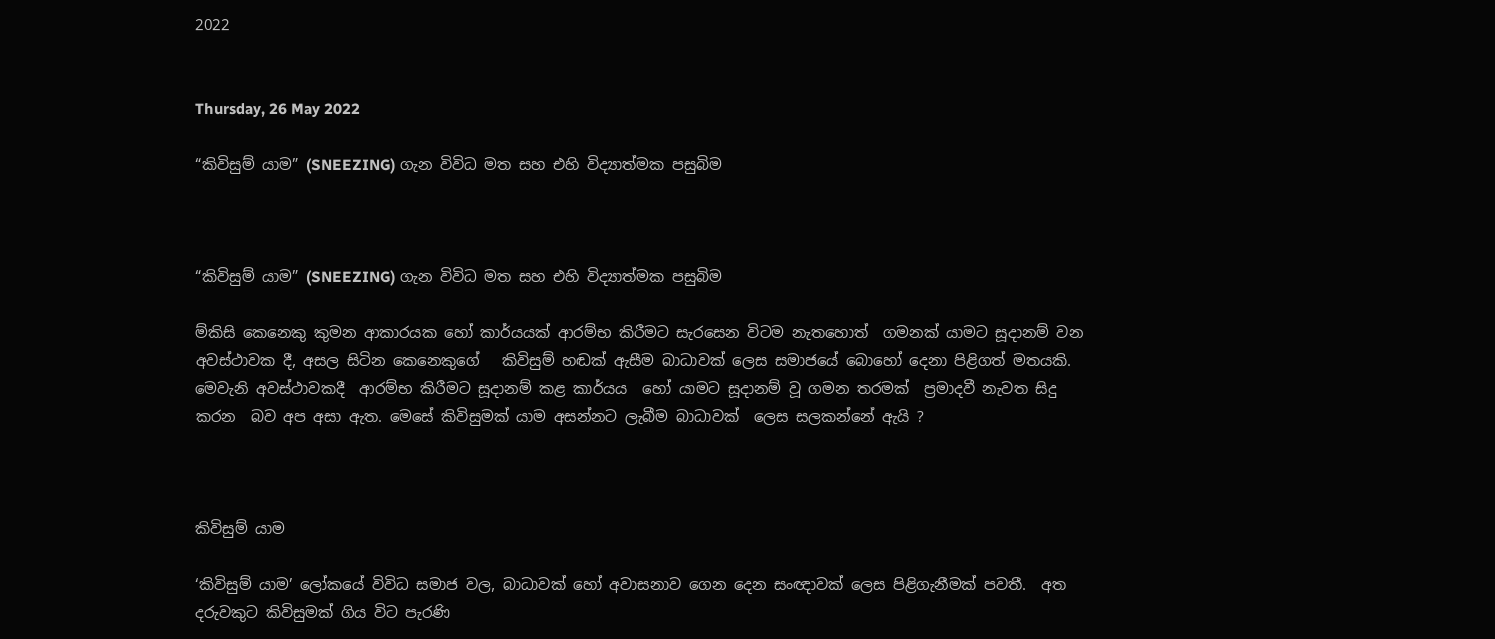2022


Thursday, 26 May 2022

“කිවිසුම් යාම” (SNEEZING) ගැන විවිධ මත සහ එහි විද්‍යාත්මක පසුබිම



“කිවිසුම් යාම” (SNEEZING) ගැන විවිධ මත සහ එහි විද්‍යාත්මක පසුබිම

ම්කිසි කෙනෙකු කුමන ආකාරයක හෝ කාර්යයක් ආරම්භ කිරීමට සැරසෙන විටම නැතහොත්  ගමනක් යාමට සූදානම් වන අවස්ථාවක දී, අසල සිටින කෙනෙකුගේ   කිවිසුම් හඬක් ඇසීම බාධාවක් ලෙස සමාජයේ බොහෝ දෙනා පිළිගත් මතයකි. මෙවැනි අවස්ථාවකදී  ආරම්භ කිරීමට සූදානම් කළ කාර්යය  හෝ යාමට සූදානම් වූ ගමන තරමක්  ප්‍රමාදවී නැවත සිදු කරන  බව අප අසා ඇත. මෙසේ කිවිසුමක් යාම අසන්නට ලැබීම බාධාවක්  ලෙස සලකන්නේ ඇයි ?



කිවිසුම් යාම

‘කිවිසුම් යාම’ ලෝකයේ විවිධ සමාජ වල, බාධාවක් හෝ අවාසනාව ගෙන දෙන සංඥාවක් ලෙස පිළිගැනීමක් පවතී.  අත දරුවකුට කිවිසුමක් ගිය විට පැරණි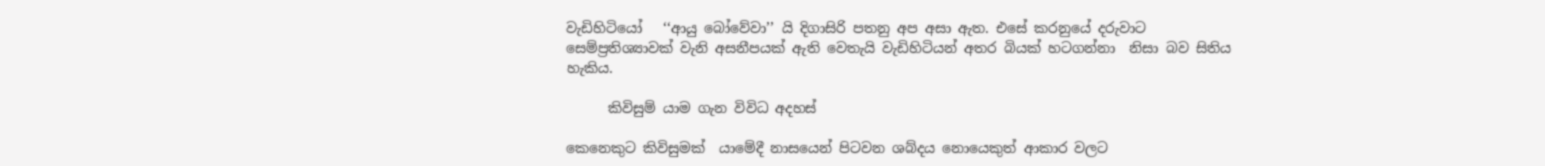වැඩිහිටියෝ   ‘‘ආයු බෝවේවා’’ යි දිගාසිරි පතනු අප අසා ඇත. එසේ කරනුයේ දරුවාට සෙම්ප්‍රතිශ්‍යාවක් වැනි අසනීපයක් ඇති වෙතැයි වැඩිහිටියන් අතර බියක් හටගන්නා  නිසා බව සිතිය හැකිය.

      කිවිසුම් යාම ගැන විවිධ අදහස්

කෙනෙකුට කිවිසුමක්  යාමේදී නාසයෙන් පිටවන ශබ්දය නොයෙකුත් ආකාර වලට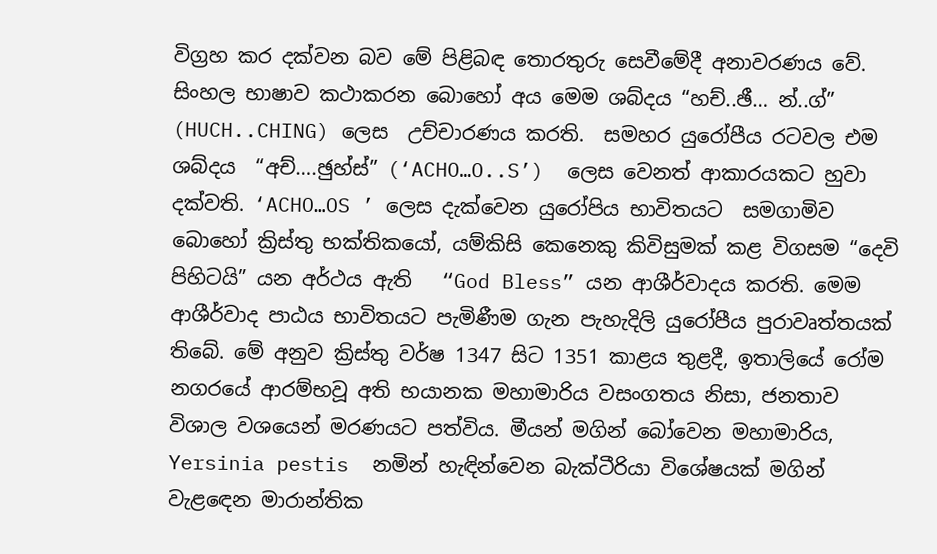විග්‍රහ කර දක්වන බව මේ පිළිබඳ තොරතුරු සෙවීමේදී අනාවරණය වේ. සිංහල භාෂාව කථාකරන බොහෝ අය මෙම ශබ්දය “හච්..ඡී… න්..ග්”   (HUCH..CHING) ලෙස  උච්චාරණය කරති.  සමහර යුරෝපීය රටවල එම ශබ්දය  “අච්….ඡුහ්ස්‌” (‘ACHO…O..S’)  ලෙස වෙනත් ආකාරයකට හුවා දක්වති. ‘ACHO…OS ’ ලෙස දැක්වෙන යුරෝපිය භාවිතයට  සමගාමිව බොහෝ ක්‍රිස්තු භක්තිකයෝ, යම්කිසි කෙනෙකු කිවිසුමක් කළ විගසම “දෙවි පිහිටයි” යන අර්ථය ඇති   “God Bless” යන ආශීර්වාදය කරති. මෙම ආශීර්වාද පාඨය භාවිතයට පැමිණීම ගැන පැහැදිලි යුරෝපීය පුරාවෘත්තයක් තිබේ. මේ අනුව ක්‍රිස්තු වර්ෂ 1347 සිට 1351 කාළය තුළදී, ඉතාලියේ රෝම නගරයේ ආරම්භවූ අති භයානක මහාමාරිය වසංගතය නිසා, ජනතාව විශාල වශයෙන් මරණයට පත්විය. මීයන් මගින් බෝවෙන මහාමාරිය, Yersinia pestis  නමින් හැඳින්වෙන බැක්ටීරියා විශේෂයක් මගින් වැළඳෙන මාරාන්තික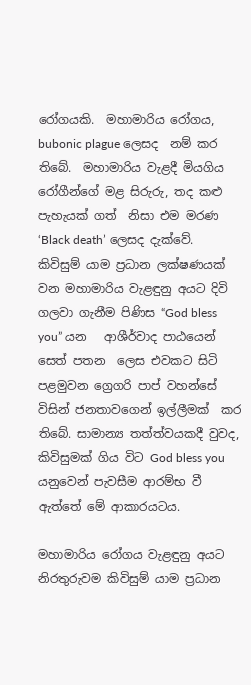රෝගයකි.  මහාමාරිය රෝගය, bubonic plague ලෙසද  නම් කර තිබේ.  මහාමාරිය වැළදී මියගිය රෝගීන්ගේ මළ සිරුරු, තද කළු පැහැයක් ගත්  නිසා එම මරණ ‘Black death’ ලෙසද දැක්වේ. කිවිසුම් යාම ප්‍රධාන ලක්ෂණයක් වන මහාමාරිය වැළඳුනු අයට දිවි ගලවා ගැනීම පිණිස “God bless you” යන   ආශීර්වාද පාඨයෙන් සෙත් පතන  ලෙස එවකට සිටි පළමුවන ග්‍රෙගරි පාප් වහන්සේ විසින් ජනතාවගෙන් ඉල්ලීමක්  කර තිබේ. සාමාන්‍ය තත්ත්වයකදී වුවද, කිවිසුමක් ගිය විට God bless you යනුවෙන් පැවසීම ආරම්භ වී ඇත්තේ මේ ආකාරයටය.

මහාමාරිය රෝගය වැළඳුනු අයට නිරතුරුවම කිවිසුම් යාම ප්‍රධාන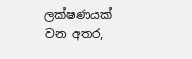ලක්ෂණයක් වන අතර,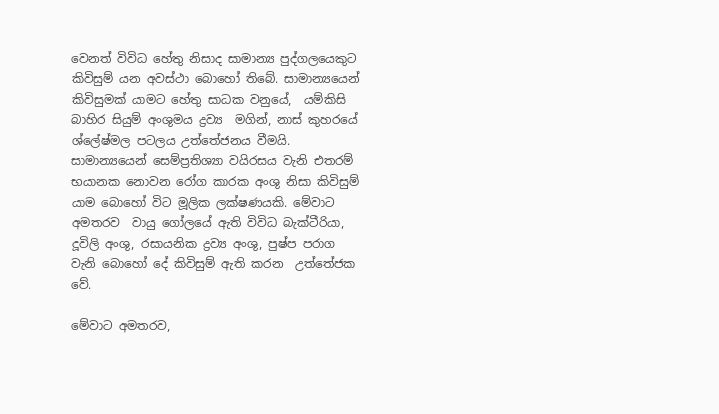වෙනත් විවිධ හේතු නිසාද සාමාන්‍ය පුද්ගලයෙකුට කිවිසුම් යන අවස්ථා බොහෝ තිබේ. සාමාන්‍යයෙන් කිවිසුමක් යාමට හේතු සාධක වනුයේ,  යම්කිසි බාහිර සියුම් අංශුමය ද්‍රව්‍ය  මගින්, නාස් කුහරයේ ශ්ලේෂ්මල පටලය උත්තේජනය වීමයි. සාමාන්‍යයෙන් සෙම්ප්‍රතිශ්‍යා වයිරසය වැනි එතරම් භයානක නොවන රෝග කාරක අංශු නිසා කිවිසුම් යාම බොහෝ විට මූලික ලක්ෂණයකි. මේවාට අමතරව  වායු ගෝලයේ ඇති විවිධ බැක්ටීරියා, දූවිලි අංශු, රසායනික ද්‍රව්‍ය අංශු, පුෂ්ප පරාග වැනි බොහෝ දේ කිවිසුම් ඇති කරන  උත්තේජක වේ.

මේවාට අමතරව,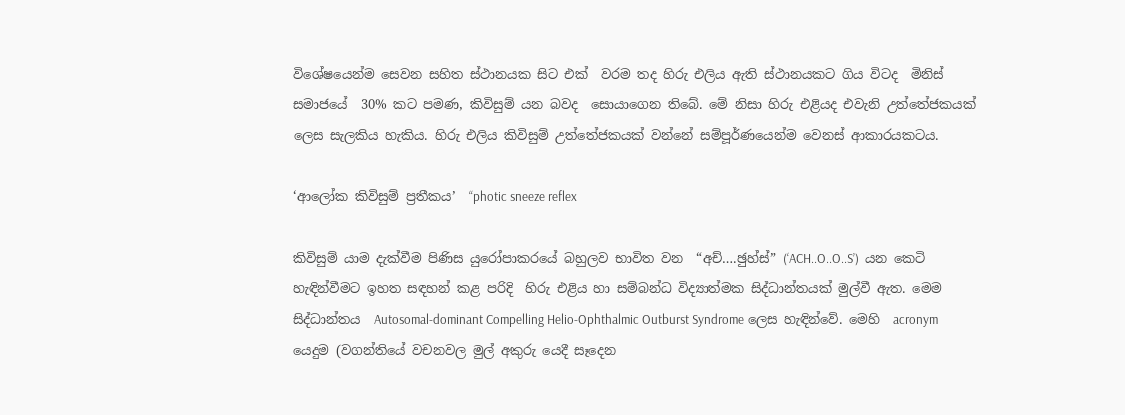විශේෂයෙන්ම සෙවන සහිත ස්ථානයක සිට එක්  වරම තද හිරු එලිය ඇති ස්ථානයකට ගිය විටද  මිනිස් සමාජයේ  30% කට පමණ, කිවිසුම් යන බවද  සොයාගෙන තිබේ. මේ නිසා හිරු එළියද එවැනි උත්තේජකයක් ලෙස සැලකිය හැකිය. හිරු එලිය කිවිසුම් උත්තේජකයක් වන්නේ සම්පූර්ණයෙන්ම වෙනස් ආකාරයකටය.

‘ආලෝක කිවිසුම් ප්‍රතීකය’  “photic sneeze reflex

කිවිසුම් යාම දැක්වීම පිණිස යුරෝපාකරයේ බහුලව භාවිත වන  “අච්….ඡුහ්ස්” (‘ACH..O..O..S’)  යන කෙටි හැඳින්වීමට ඉහත සඳහන් කළ පරිදි  හිරු එළිය හා සම්බන්ධ විද්‍යාත්මක සිද්ධාන්තයක් මුල්වී ඇත. මෙම සිද්ධාන්තය  Autosomal-dominant Compelling Helio-Ophthalmic Outburst Syndrome ලෙස හැඳින්වේ. මෙහි  acronym යෙදුම (වගන්තියේ වචනවල මුල් අකුරු යෙදී සෑදෙන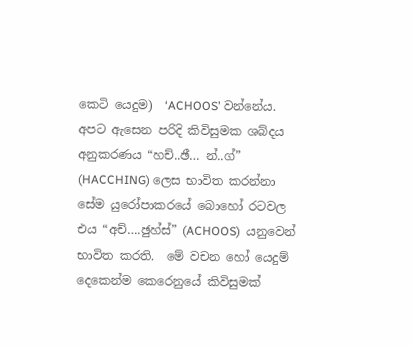කෙටි යෙදුම)  ‘ACHOOS’ වන්නේය. අපට ඇසෙන පරිදි කිවිසුමක ශබ්දය අනුකරණය “හච්..ඡී… න්..ග්” (HACCHING) ලෙස භාවිත කරන්නා සේම යුරෝපාකරයේ බොහෝ රටවල එය “අච්….ඡුහ්ස්” (ACHOOS)  යනුවෙන් භාවිත කරති.  මේ වචන හෝ යෙදුම් දෙකෙන්ම කෙරෙනුයේ කිවිසුමක්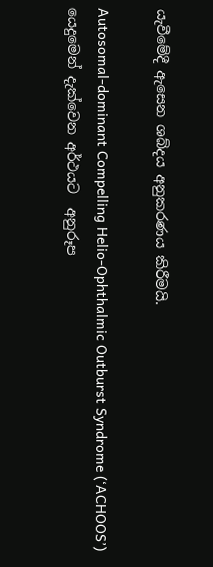යැවීමේදී ඇසෙන ශබ්දය අනුකරණය කිරීමයි.

Autosomal-dominant Compelling Helio-Ophthalmic Outburst Syndrome (‘ACHOOS’)  යෙදුමෙන් දැක්වෙන අර්ථයට  අනුරූප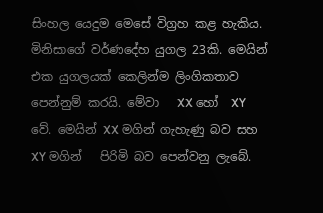සිංහල යෙදුම මෙසේ විග්‍රහ කළ හැකිය. මිනිසාගේ වර්ණදේහ යුගල 23කි. මෙයින් එක යුගලයක් කෙලින්ම ලිංගිකතාව පෙන්නුම් කරයි. මේවා   XX හෝ  XY වේ. මෙයින් XX මගින් ගැහැණු බව සහ XY මගින්   පිරිමි බව පෙන්වනු ලැබේ.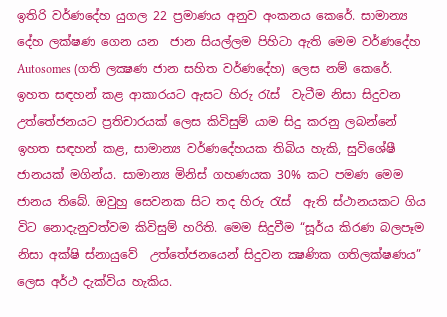ඉතිරි වර්ණදේහ යුගල 22 ප්‍රමාණය අනුව අංකනය කෙරේ. සාමාන්‍ය දේහ ලක්ෂණ ගෙන යන  ජාන සියල්ලම පිහිටා ඇති මෙම වර්ණදේහ Autosomes (ගති ලක්‍ෂණ ජාන සහිත වර්ණදේහ) ලෙස නම් කෙරේ. ඉහත සඳහන් කළ ආකාරයට ඇසට හිරු රැස්  වැටීම නිසා සිදුවන උත්තේජනයට ප්‍රතිචාරයක් ලෙස කිවිසුම් යාම සිදු කරනු ලබන්නේ ඉහත සඳහන් කළ, සාමාන්‍ය වර්ණදේහයක තිබිය හැකි, සුවිශේෂී ජානයක් මගින්ය. සාමාන්‍ය මිනිස් ගහණයක 30% කට පමණ මෙම ජානය තිබේ. ඔවුහු සෙවනක සිට තද හිරු රැස්  ඇති ස්ථානයකට ගිය විට නොදැනුවත්වම කිවිසුම් හරිති. මෙම සිදුවීම “සූර්ය කිරණ බලපෑම නිසා අක්ෂි ස්නායුවේ  උත්තේජනයෙන් සිදුවන ක්‍ෂණික ගතිලක්ෂණය”  ලෙස අර්ථ දැක්විය හැකිය.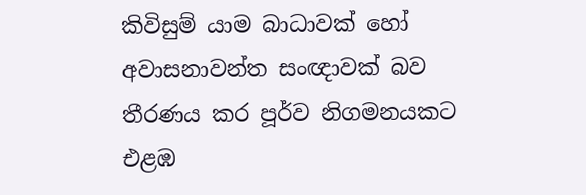කිවිසුම් යාම බාධාවක් හෝ අවාසනාවන්ත සංඥාවක් බව තීරණය කර පූර්ව නිගමනයකට එළඹ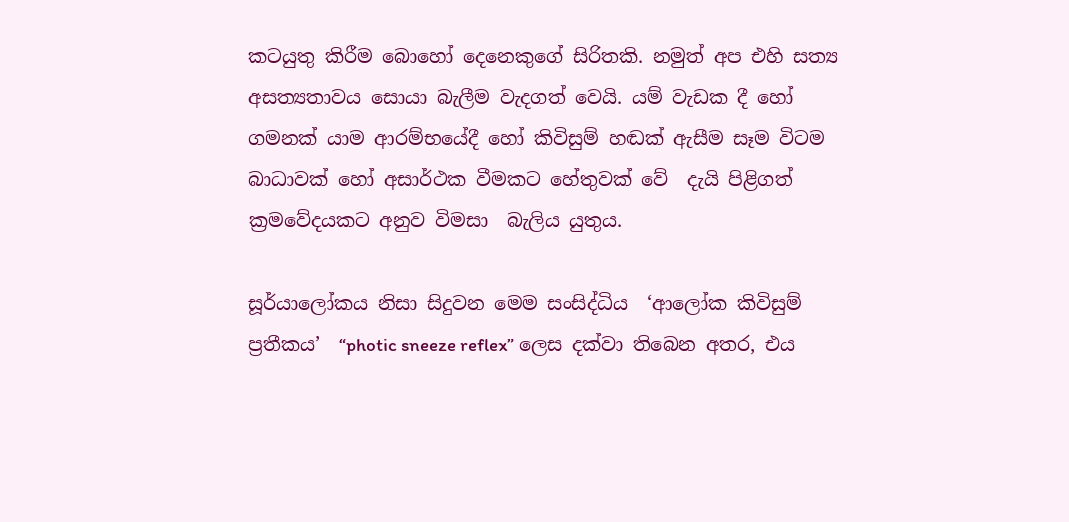කටයුතු කිරීම බොහෝ දෙනෙකුගේ සිරිතකි. නමුත් අප එහි සත්‍ය අසත්‍යතාවය සොයා බැලීම වැදගත් වෙයි. යම් වැඩක දී හෝ ගමනක් යාම ආරම්භයේදී හෝ කිවිසුම් හඬක් ඇසීම සෑම විටම බාධාවක් හෝ අසාර්ථක වීමකට හේතුවක් වේ  දැයි පිළිගත් ක්‍රමවේදයකට අනුව විමසා  බැලිය යුතුය.

සූර්යාලෝකය නිසා සිදුවන මෙම සංසිද්ධිය  ‘ආලෝක කිවිසුම් ප්‍රතීකය’  “photic sneeze reflex” ලෙස දක්වා තිබෙන අතර, එය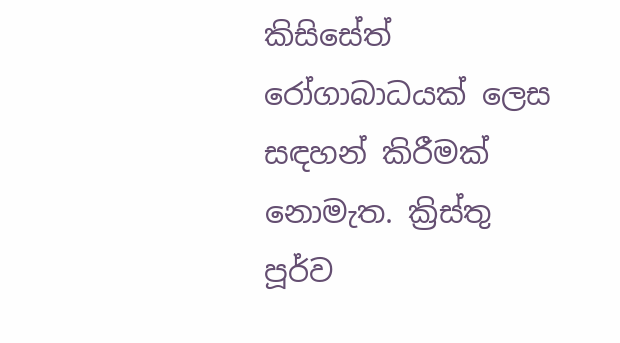කිසිසේත් රෝගාබාධයක් ලෙස සඳහන් කිරීමක්  නොමැත. ක්‍රිස්තු පූර්ව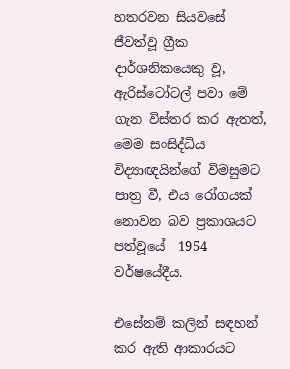හතරවන සියවසේ ජීවත්වූ ග්‍රීක දාර්ශනිකයෙකු වූ,  ඇරිස්ටෝටල් පවා මේ ගැන විස්තර කර ඇතත්, මෙම සංසිද්ධිය විද්‍යාඥයින්ගේ විමසුමට පාත්‍ර වී, එය රෝගයක් නොවන බව ප්‍රකාශයට පත්වූයේ  1954 වර්ෂයේදීය.

එසේනම් කලින් සඳහන් කර ඇති ආකාරයට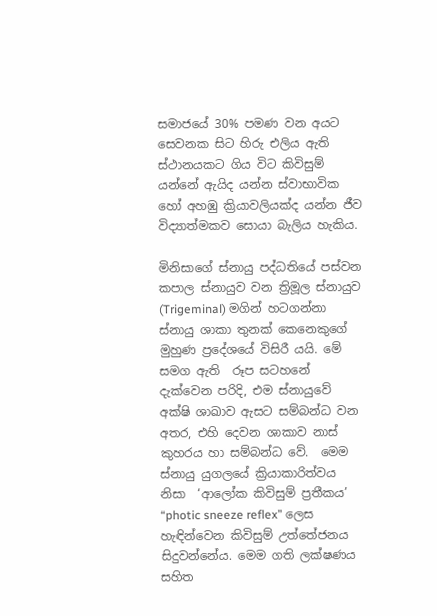සමාජයේ 30% පමණ වන අයට සෙවනක සිට හිරු එලිය ඇති ස්ථානයකට ගිය විට කිවිසුම් යන්නේ ඇයිද යන්න ස්වාභාවික හෝ අහඹු ක්‍රියාවලියක්ද යන්න ජීව විද්‍යාත්මකව සොයා බැලිය හැකිය.

මිනිසාගේ ස්නායු පද්ධතියේ පස්වන කපාල ස්නායුව වන ත්‍රිමූල ස්නායුව (Trigeminal) මගින් හටගන්නා ස්නායු ශාකා තුනක් කෙනෙකුගේ මුහුණ ප්‍රදේශයේ විසිරී යයි. මේ සමග ඇති  රූප සටහනේ දැක්වෙන පරිදි, එම ස්නායුවේ  අක්ෂි ශාඛාව ඇසට සම්බන්ධ වන අතර, එහි දෙවන ශාකාව නාස් කුහරය හා සම්බන්ධ වේ.  මෙම ස්නායු යුගලයේ ක්‍රියාකාරිත්වය නිසා  ‘ආලෝක කිවිසුම් ප්‍රතීකය’  “photic sneeze reflex” ලෙස හැඳින්වෙන කිවිසුම් උත්තේජනය සිදුවන්නේය. මෙම ගති ලක්ෂණය සහිත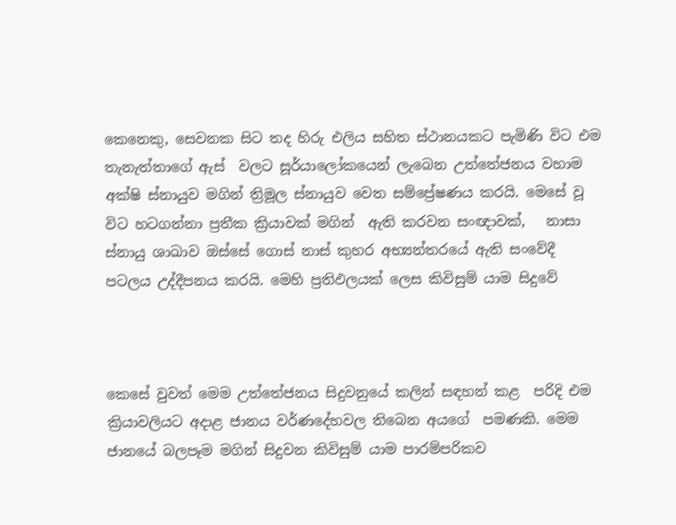කෙනෙකු, සෙවනක සිට තද හිරු එලිය සහිත ස්ථානයකට පැමිණි විට එම තැනැත්තාගේ ඇස්  වලට සූර්යාලෝකයෙන් ලැබෙන උත්තේජනය වහාම අක්ෂි ස්නායුව මගින් ත්‍රිමූල ස්නායුව වෙත සම්ප්‍රේෂණය කරයි. මෙසේ වූ විට හටගන්නා ප්‍රතීක ක්‍රියාවක් මගින්  ඇති කරවන සංඥාවක්,   නාසා ස්නායු ශාඛාව ඔස්සේ ගොස් නාස් කුහර අභ්‍යන්තරයේ ඇති සංවේදී පටලය උද්දීපනය කරයි. මෙහි ප්‍රතිඵලයක් ලෙස කිවිසුම් යාම සිදුවේ



කෙසේ වුවත් මෙම උත්තේජනය සිදුවනුයේ කලින් සඳහන් කළ  පරිදි එම ක්‍රියාවලියට අදාළ ජානය වර්ණදේහවල තිබෙන අයගේ  පමණකි. මෙම ජානයේ බලපෑම මගින් සිදුවන කිවිසුම් යාම පාරම්පරිකව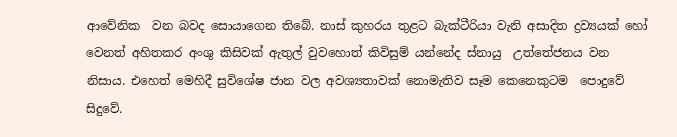ආවේනික  වන බවද සොයාගෙන තිබේ. නාස් කුහරය තුළට බැක්ටීරියා වැනි අසාදිත ද්‍රව්‍යයක් හෝ වෙනත් අහිතකර අංශු කිසිවක් ඇතුල් වුවහොත් කිවිසුම් යන්නේද ස්නායු  උත්තේජනය වන  නිසාය. එහෙත් මෙහිදී සුවිශේෂ ජාන වල අවශ්‍යතාවක් නොමැතිව සෑම කෙනෙකුටම  පොදුවේ සිදුවේ.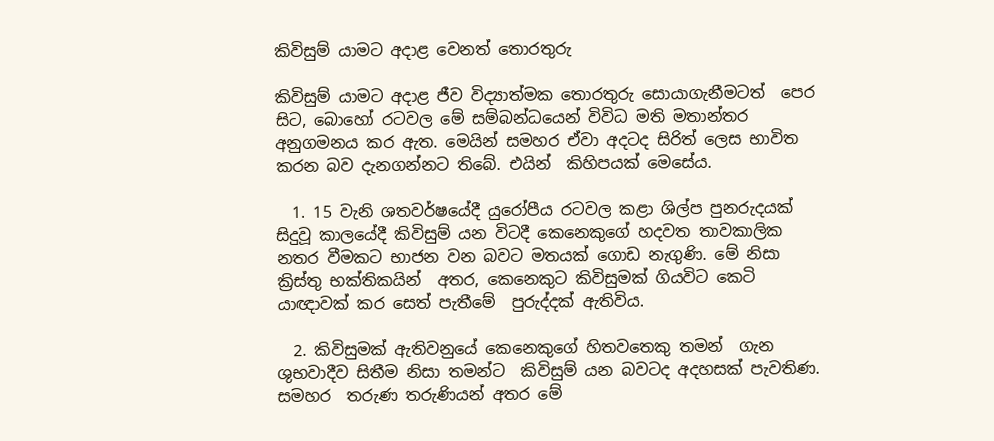කිවිසුම් යාමට අදාළ වෙනත් තොරතුරු

කිවිසුම් යාමට අදාළ ජීව විද්‍යාත්මක තොරතුරු සොයාගැනීමටත්  පෙර සිට, බොහෝ රටවල මේ සම්බන්ධයෙන් විවිධ මති මතාන්තර  අනුගමනය කර ඇත. මෙයින් සමහර ඒවා අදටද සිරිත් ලෙස භාවිත කරන බව දැනගන්නට තිබේ. එයින්  කිහිපයක් මෙසේය.

  1. 15 වැනි ශතවර්ෂයේදී යුරෝපීය රටවල කළා ශිල්ප පුනරුදයක් සිදුවූ කාලයේදී කිවිසුම් යන විටදී කෙනෙකුගේ හදවත තාවකාලික නතර වීමකට භාජන වන බවට මතයක් ගොඩ නැගුණි. මේ නිසා ක්‍රිස්තු භක්තිකයින්  අතර, කෙනෙකුට කිවිසුමක් ගියවිට කෙටි යාඥාවක් කර සෙත් පැතීමේ  පුරුද්දක් ඇතිවිය.

  2. කිවිසුමක් ඇතිවනුයේ කෙනෙකුගේ හිතවතෙකු තමන්  ගැන ශුභවාදීව සිතීම නිසා තමන්ට  කිවිසුම් යන බවටද අදහසක් පැවතිණ. සමහර  තරුණ තරුණියන් අතර මේ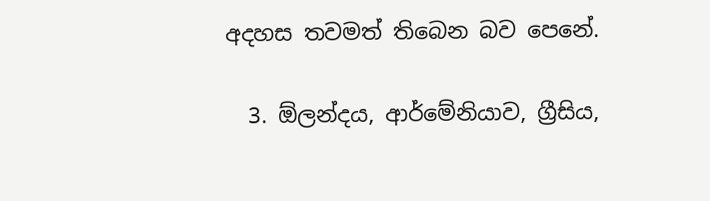අදහස තවමත් තිබෙන බව පෙනේ.

  3. ඕලන්දය, ආර්මේනියාව, ග්‍රීසිය,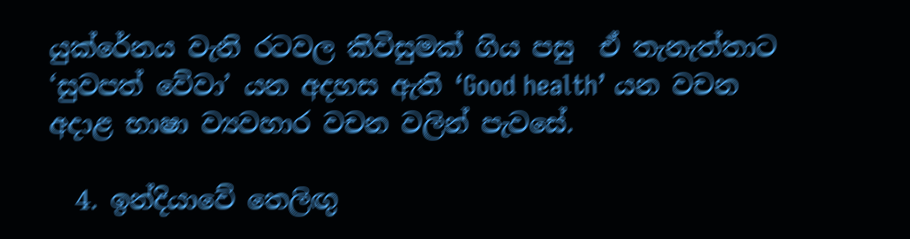යුක්රේනය වැනි රටවල කිවිසුමක් ගිය පසු  ඒ තැනැත්තාට ‘සුවපත් වේවා’ යන අදහස ඇති ‘Good health’ යන වචන අදාළ භාෂා ව්‍යවහාර වචන වලින් පැවසේ.

  4. ඉන්දියාවේ තෙලිඟු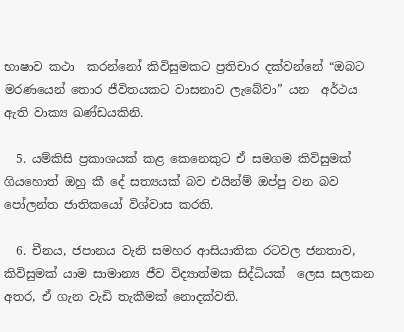භාෂාව කථා  කරන්නෝ කිවිසුමකට ප්‍රතිචාර දක්වන්නේ “ඔබට මරණයෙන් තොර ජීවිතයකට වාසනාව ලැබේවා” යන  අර්ථය ඇති වාක්‍ය ඛණ්ඩයකිනි.

  5. යම්කිසි ප්‍රකාශයක් කළ කෙනෙකුට ඒ සමගම කිවිසුමක් ගියහොත් ඔහු කී දේ සත්‍යයක් බව එයින්ම් ඔප්පු වන බව පෝලන්ත ජාතිකයෝ විශ්වාස කරති.

  6. චීනය, ජපානය වැනි සමහර ආසියාතික රටවල ජනතාව, කිවිසුමක් යාම සාමාන්‍ය ජීව විද්‍යාත්මක සිද්ධියක්  ලෙස සලකන අතර, ඒ ගැන වැඩි තැකීමක් නොදක්වති.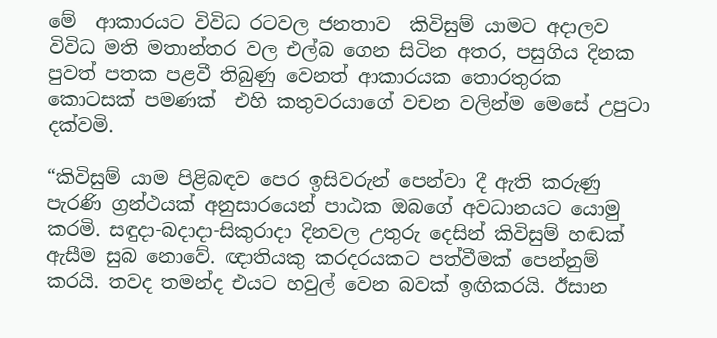මේ  ආකාරයට විවිධ රටවල ජනතාව  කිවිසුම් යාමට අදාලව විවිධ මති මතාන්තර වල එල්බ ගෙන සිටින අතර, පසුගිය දිනක පුවත් පතක පළවී තිබුණු වෙනත් ආකාරයක තොරතුරක කොටසක් පමණක්  එහි කතුවරයාගේ වචන වලින්ම මෙසේ උපුටා දක්වමි.

“කිවිසුම් යාම පිළිබඳව පෙර ඉසිවරුන් පෙන්වා දී ඇති කරුණු පැරණි ග්‍රන්ථයක් අනුසාරයෙන් පාඨක ඔබගේ අවධානයට යොමු කරමි. සඳුදා-බදාදා-සිකුරාදා දිනවල උතුරු දෙසින් කිවිසුම් හඬක් ඇසීම සුබ නොවේ. ඥාතියකු කරදරයකට පත්වීමක් පෙන්නුම් කරයි. තවද තමන්ද එයට හවුල් වෙන බවක් ඉඟිකරයි. ඊසාන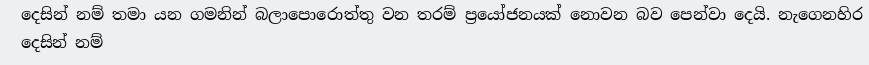දෙසින් නම් තමා යන ගමනින් බලාපොරොත්තු වන තරම් ප්‍රයෝජනයක් නොවන බව පෙන්වා දෙයි. නැගෙනහිර දෙසින් නම්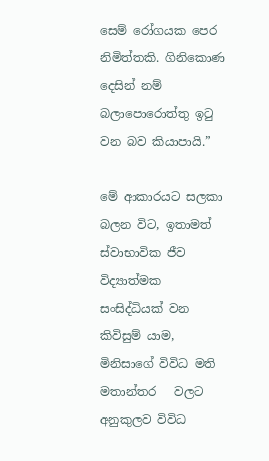සෙම් රෝගයක පෙර නිමිත්තකි. ගිනිකොණ දෙසින් නම් බලාපොරොත්තු ඉටු වන බව කියාපායි.”

මේ ආකාරයට සලකා බලන විට, ඉතාමත් ස්වාභාවික ජීව විද්‍යාත්මක සංසිද්ධියක් වන කිවිසුම් යාම, මිනිසාගේ විවිධ මති මතාන්තර   වලට අනුකුලව විවිධ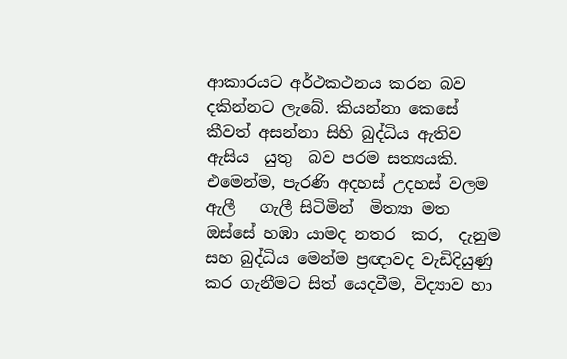ආකාරයට අර්ථකථනය කරන බව දකින්නට ලැබේ. කියන්නා කෙසේ කීවත් අසන්නා සිහි බුද්ධිය ඇතිව ඇසිය  යුතු  බව පරම සත්‍යයකි. එමෙන්ම, පැරණි අදහස් උදහස් වලම ඇලී   ගැලී සිටිමින්  මිත්‍යා මත ඔස්සේ හඹා යාමද නතර  කර,  දැනුම සහ බුද්ධිය මෙන්ම ප්‍රඥාවද වැඩිදියුණු කර ගැනීමට සිත් යෙදවීම, විද්‍යාව හා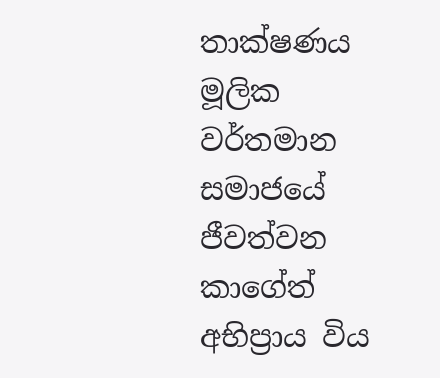තාක්ෂණය මූලික වර්තමාන සමාජයේ ජීවත්වන කාගේත් අභිප්‍රාය විය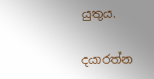යුතුය.

දයාරත්න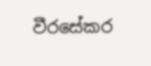වීරසේකර